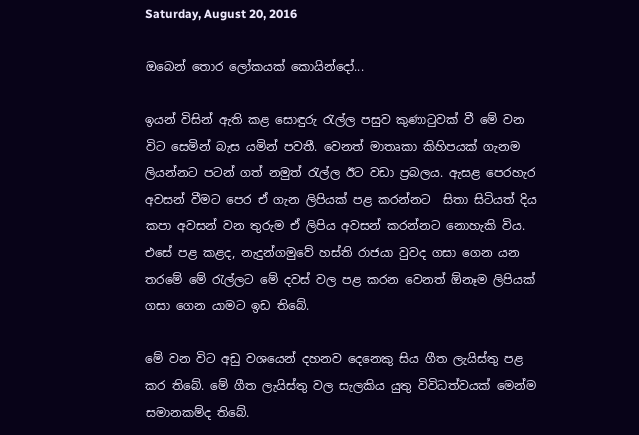Saturday, August 20, 2016

ඔබෙන් තොර ලෝකයක් කොයින්දෝ...

ඉයන් විසින් ඇති කළ සොඳුරු රැල්ල පසුව කුණාටුවක් වී මේ වන විට සෙමින් බැස යමින් පවතී. වෙනත් මාතෘකා කිහිපයක් ගැනම ලියන්නට පටන් ගත් නමුත් රැල්ල ඊට වඩා ප්‍රබලය. ඇසළ පෙරහැර අවසන් වීමට පෙර ඒ ගැන ලිපියක් පළ කරන්නට  සිතා සිටියත් දිය කපා අවසන් වන තුරුම ඒ ලිපිය අවසන් කරන්නට නොහැකි විය. එසේ පළ කළද, නැදුන්ගමුවේ හස්ති රාජයා වුවද ගසා ගෙන යන තරමේ මේ රැල්ලට මේ දවස් වල පළ කරන වෙනත් ඕනෑම ලිපියක් ගසා ගෙන යාමට ඉඩ තිබේ.

මේ වන විට අඩු වශයෙන් දහනව දෙනෙකු සිය ගීත ලැයිස්තු පළ කර තිබේ. මේ ගීත ලැයිස්තු වල සැලකිය යුතු විවිධත්වයක් මෙන්ම සමානකම්ද තිබේ.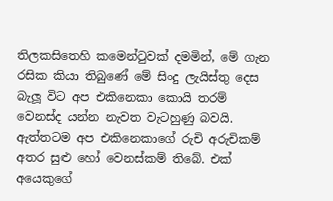තිලකසිතෙහි කමෙන්ටුවක් දමමින්, මේ ගැන රසික කියා තිබුණේ මේ සිංදු ලැයිස්තු දෙස බැලූ විට අප එකිනෙකා කොයි තරම් වෙනස්ද යන්න නැවත වැටහුණු බවයි. ඇත්තටම අප එකිනෙකාගේ රුචි අරුචිකම් අතර සුළු හෝ වෙනස්කම් තිබේ. එක් අයෙකුගේ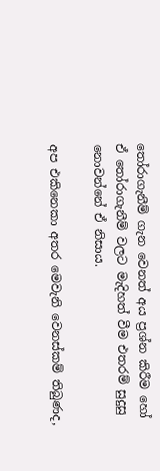තෝරාගැනීම් ගැන වෙනත් අය ප්‍රශ්න කිරීම හෝ ඒ තෝරාගැනීම් වලට මැදිහත් වීම එතරම් සුදුසු නොවන්නේ ඒ නිසාය.

අප එකිනෙකා අතර මෙවැනි වෙනස්කම් තිබුණද,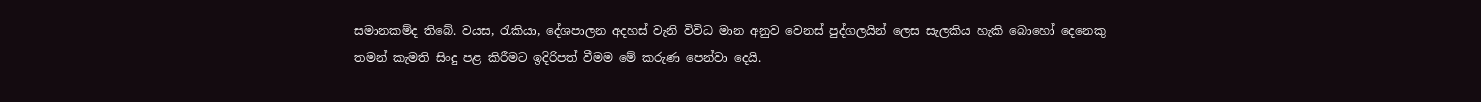සමානකම්ද තිබේ. වයස, රැකියා, දේශපාලන අදහස් වැනි විවිධ මාන අනුව වෙනස් පුද්ගලයින් ලෙස සැලකිය හැකි බොහෝ දෙනෙකු තමන් කැමති සිංදු පළ කිරීමට ඉදිරිපත් වීමම මේ කරුණ පෙන්වා දෙයි.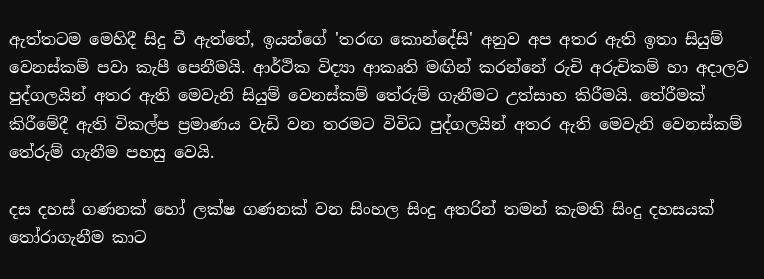ඇත්තටම මෙහිදී සිදු වී ඇත්තේ, ඉයන්ගේ 'තරඟ කොන්දේසි' අනුව අප අතර ඇති ඉතා සියුම් වෙනස්කම් පවා කැපී පෙනීමයි. ආර්ථික විද්‍යා ආකෘති මඟින් කරන්නේ රුචි අරුචිකම් හා අදාලව පුද්ගලයින් අතර ඇති මෙවැනි සියුම් වෙනස්කම් තේරුම් ගැනීමට උත්සාහ කිරීමයි. තේරීමක් කිරීමේදී ඇති විකල්ප ප්‍රමාණය වැඩි වන තරමට විවිධ පුද්ගලයින් අතර ඇති මෙවැනි වෙනස්කම් තේරුම් ගැනීම පහසු වෙයි.

දස දහස් ගණනක් හෝ ලක්ෂ ගණනක් වන සිංහල සිංදු අතරින් තමන් කැමති සිංදු දහසයක් තෝරාගැනීම කාට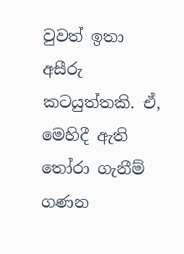වුවත් ඉතා අසීරු කටයුත්තකි. ඒ, මෙහිදී ඇති තෝරා ගැනීම් ගණන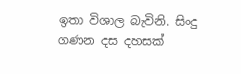ඉතා විශාල බැවිනි. සිංදු ගණන දස දහසක්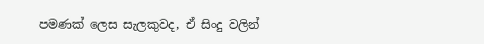පමණක් ලෙස සැලකුවද, ඒ සිංදු වලින්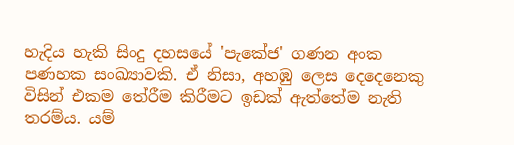හැදිය හැකි සිංදු දහසයේ 'පැකේජ' ගණන අංක පණහක සංඛ්‍යාවකි. ඒ නිසා, අහඹු ලෙස දෙදෙනෙකු විසින් එකම තේරීම කිරීමට ඉඩක් ඇත්තේම නැති තරම්ය. යම්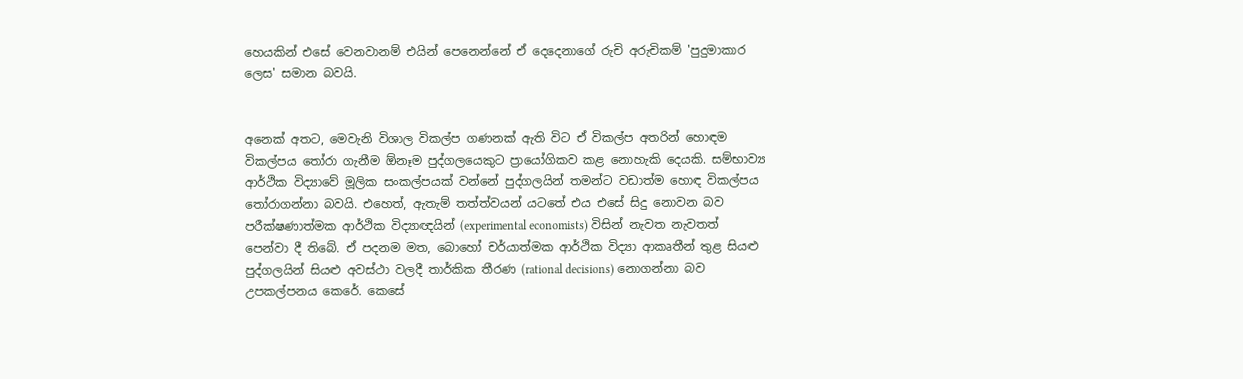හෙයකින් එසේ වෙනවානම් එයින් පෙනෙන්නේ ඒ දෙදෙනාගේ රුචි අරුචිකම් 'පුදුමාකාර ලෙස' සමාන බවයි.


අනෙක් අතට, මෙවැනි විශාල විකල්ප ගණනක් ඇති විට ඒ විකල්ප අතරින් හොඳම විකල්පය තෝරා ගැනීම ඕනෑම පුද්ගලයෙකුට ප්‍රායෝගිකව කළ නොහැකි දෙයකි. සම්භාව්‍ය ආර්ථික විද්‍යාවේ මූලික සංකල්පයක් වන්නේ පුද්ගලයින් තමන්ට වඩාත්ම හොඳ විකල්පය තෝරාගන්නා බවයි. එහෙත්, ඇතැම් තත්ත්වයන් යටතේ එය එසේ සිදු නොවන බව පරීක්ෂණාත්මක ආර්ථික විද්‍යාඥයින් (experimental economists) විසින් නැවත නැවතත් පෙන්වා දී තිබේ. ඒ පදනම මත, බොහෝ චර්යාත්මක ආර්ථික විද්‍යා ආකෘතීන් තුළ සියළු පුද්ගලයින් සියළු අවස්ථා වලදී තාර්කික තීරණ (rational decisions) නොගන්නා බව උපකල්පනය කෙරේ. කෙසේ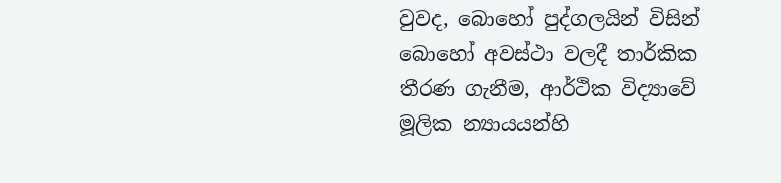වුවද, බොහෝ පුද්ගලයින් විසින් බොහෝ අවස්ථා වලදී තාර්කික තීරණ ගැනීම, ආර්ථික විද්‍යාවේ මූලික න්‍යායයන්හි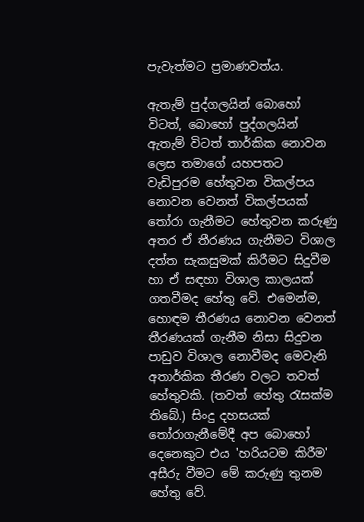පැවැත්මට ප්‍රමාණවත්ය.

ඇතැම් පුද්ගලයින් බොහෝ විටත්, බොහෝ පුද්ගලයින් ඇතැම් විටත් තාර්කික නොවන ලෙස තමාගේ යහපතට වැඩිපුරම හේතුවන විකල්පය නොවන වෙනත් විකල්පයක් තෝරා ගැනීමට හේතුවන කරුණු අතර ඒ තීරණය ගැනීමට විශාල දත්ත සැකසුමක් කිරීමට සිදුවීම හා ඒ සඳහා විශාල කාලයක් ගතවීමද හේතු වේ. එමෙන්ම, හොඳම තීරණය නොවන වෙනත් තීරණයක් ගැනීම නිසා සිදුවන පාඩුව විශාල නොවීමද මෙවැනි අතාර්කික තීරණ වලට තවත් හේතුවකි. (තවත් හේතු රැසක්ම තිබේ.) සිංදු දහසයක් තෝරාගැනීමේදී අප බොහෝ දෙනෙකුට එය 'හරියටම කිරීම' අසීරු වීමට මේ කරුණු තුනම හේතු වේ.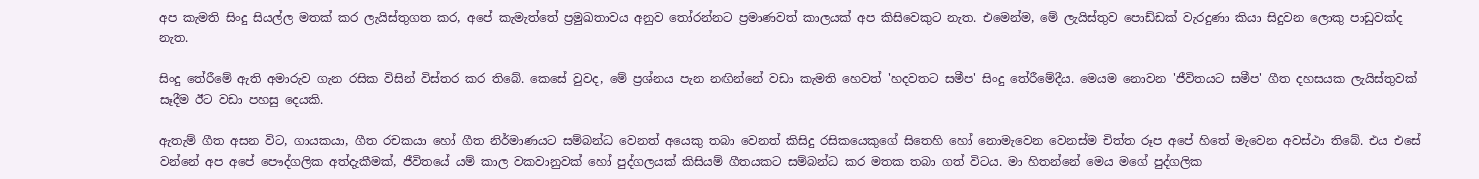අප කැමති සිංදු සියල්ල මතක් කර ලැයිස්තුගත කර, අපේ කැමැත්තේ ප්‍රමුඛතාවය අනුව තෝරන්නට ප්‍රමාණවත් කාලයක් අප කිසිවෙකුට නැත. එමෙන්ම, මේ ලැයිස්තුව පොඩ්ඩක් වැරදුණා කියා සිදුවන ලොකු පාඩුවක්ද නැත.

සිංදු තේරීමේ ඇති අමාරුව ගැන රසික විසින් විස්තර කර තිබේ. කෙසේ වුවද, මේ ප්‍රශ්නය පැන නඟින්නේ වඩා කැමති හෙවත් 'හදවතට සමීප' සිංදු තේරීමේදීය. මෙයම නොවන 'ජීවිතයට සමීප' ගීත දහසයක ලැයිස්තුවක් සෑදීම ඊට වඩා පහසු දෙයකි.

ඇතැම් ගීත අසන විට, ගායකයා, ගීත රචකයා හෝ ගීත නිර්මාණයට සම්බන්ධ වෙනත් අයෙකු තබා වෙනත් කිසිදු රසිකයෙකුගේ සිතෙහි හෝ නොමැවෙන වෙනස්ම චිත්ත රූප අපේ හිතේ මැවෙන අවස්ථා තිබේ. එය එසේ වන්නේ අප අපේ පෞද්ගලික අත්දැකීමක්, ජීවිතයේ යම් කාල වකවානුවක් හෝ පුද්ගලයක් කිසියම් ගීතයකට සම්බන්ධ කර මතක තබා ගත් විටය. මා හිතන්නේ මෙය මගේ පුද්ගලික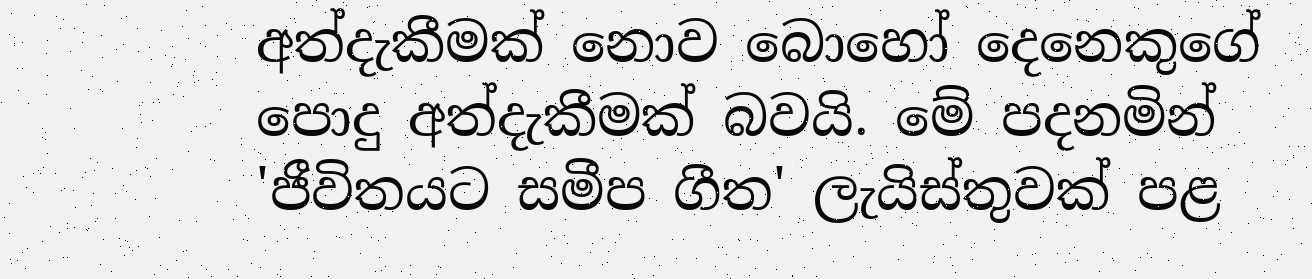අත්දැකීමක් නොව බොහෝ දෙනෙකුගේ පොදු අත්දැකීමක් බවයි. මේ පදනමින් 'ජීවිතයට සමීප ගීත' ලැයිස්තුවක් පළ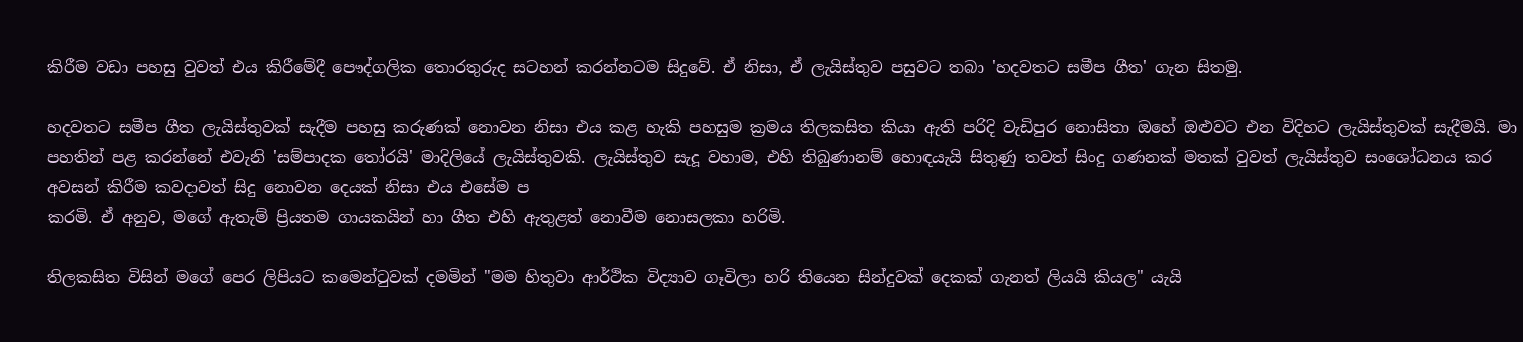කිරීම වඩා පහසු වුවත් එය කිරීමේදී පෞද්ගලික තොරතුරුද සටහන් කරන්නටම සිදුවේ. ඒ නිසා, ඒ ලැයිස්තුව පසුවට තබා 'හදවතට සමීප ගීත' ගැන සිතමු.

හදවතට සමීප ගීත ලැයිස්තුවක් සැදීම පහසු කරුණක් නොවන නිසා එය කළ හැකි පහසුම ක්‍රමය තිලකසිත කියා ඇති පරිදි වැඩිපුර නොසිතා ඔහේ ඔළුවට එන විදිහට ලැයිස්තුවක් සැදීමයි. මා පහතින් පළ කරන්නේ එවැනි 'සම්පාදක තෝරයි' මාදිලියේ ලැයිස්තුවකි. ලැයිස්තුව සැදූ වහාම, එහි තිබුණානම් හොඳයැයි සිතුණු තවත් සිංදු ගණනක් මතක් වුවත් ලැයිස්තුව සංශෝධනය කර අවසන් කිරීම කවදාවත් සිදු නොවන දෙයක් නිසා එය එසේම ප
කරමි. ඒ අනුව, මගේ ඇතැම් ප්‍රියතම ගායකයින් හා ගීත එහි ඇතුළත් නොවීම නොසලකා හරිමි.

තිලකසිත විසින් මගේ පෙර ලිපියට කමෙන්ටුවක් දමමින් "මම හිතුවා ආර්ථික විද්‍යාව ගෑවිලා හරි තියෙන සින්දුවක් දෙකක් ගැනත් ලියයි කියල" යැයි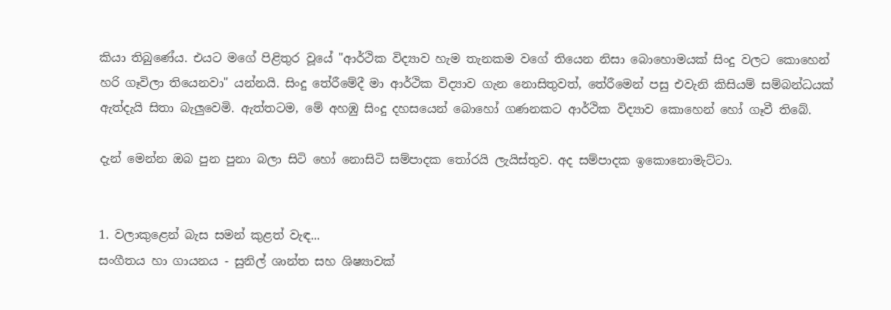කියා තිබුණේය. එයට මගේ පිළිතුර වූයේ "ආර්ථික විද්‍යාව හැම තැනකම වගේ තියෙන නිසා බොහොමයක් සිංදු වලට කොහෙන් හරි ගෑවිලා තියෙනවා" යන්නයි. සිංදු තේරීමේදී මා ආර්ථික විද්‍යාව ගැන නොසිතුවත්, තේරීමෙන් පසු එවැනි කිසියම් සම්බන්ධයක් ඇත්දැයි සිතා බැලුවෙමි. ඇත්තටම, මේ අහඹු සිංදු දහසයෙන් බොහෝ ගණනකට ආර්ථික විද්‍යාව කොහෙන් හෝ ගෑවී තිබේ.

දැන් මෙන්න ඔබ පුන පුනා බලා සිටි හෝ නොසිටි සම්පාදක තෝරයි ලැයිස්තුව. අද සම්පාදක ඉකොනොමැට්ටා.


1. වලාකුළෙන් බැස සමන් කුළත් වැඳ...
සංගීතය හා ගායනය - සුනිල් ශාන්ත සහ ශිෂ්‍යාවක්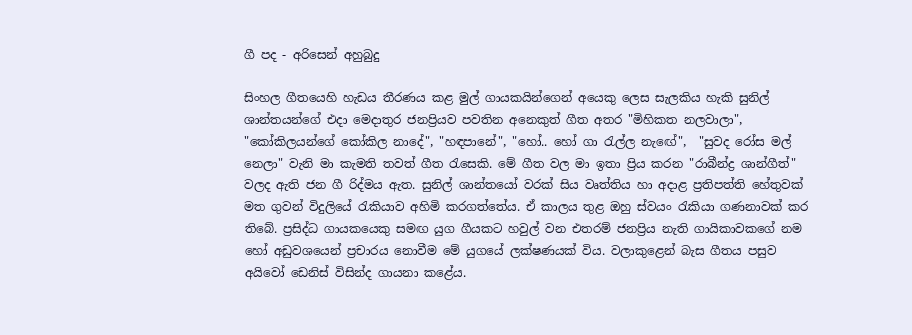ගී පද - අරිසෙන් අහුබුදු

සිංහල ගීතයෙහි හැඩය තීරණය කළ මුල් ගායකයින්ගෙන් අයෙකු ලෙස සැලකිය හැකි සුනිල් ශාන්තයන්ගේ එදා මෙදාතුර ජනප්‍රියව පවතින අනෙකුත් ගීත අතර "මිහිකත නලවාලා", "කෝකිලයන්ගේ කෝකිල නාදේ", "හඳපානේ", "හෝ.. හෝ ගා රැල්ල නැඟේ",  "සුවද රෝස මල් නෙලා" වැනි මා කැමති තවත් ගීත රැසෙකි. මේ ගීත වල මා ඉතා ප්‍රිය කරන "රාබීන්ද්‍ර ශාන්ගීත්" වලද ඇති ජන ගී රිද්මය ඇත. සුනිල් ශාන්තයෝ වරක් සිය වෘත්තිය හා අදාළ ප්‍රතිපත්ති හේතුවක් මත ගුවන් විදුලියේ රැකියාව අහිමි කරගත්තේය. ඒ කාලය තුළ ඔහු ස්වයං රැකියා ගණනාවක් කර තිබේ. ප්‍රසිද්ධ ගායකයෙකු සමඟ යුග ගීයකට හවුල් වන එතරම් ජනප්‍රිය නැති ගායිකාවකගේ නම හෝ අඩුවශයෙන් ප්‍රචාරය නොවීම මේ යුගයේ ලක්ෂණයක් විය. වලාකුළෙන් බැස ගීතය පසුව අයිවෝ ඩෙනිස් විසින්ද ගායනා කළේය.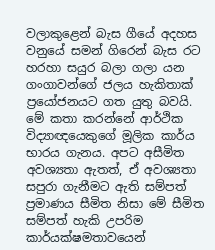වලාකුළෙන් බැස ගීයේ අදහස වනුයේ සමන් ගිරෙන් බැස රට හරහා සයුර බලා ගලා යන ගංගාවන්ගේ ජලය හැකිතාක් ප්‍රයෝජනයට ගත යුතු බවයි. මේ කතා කරන්නේ ආර්ථික විද්‍යාඥයෙකුගේ මූලික කාර්ය භාරය ගැනය. අපට අසීමිත අවශ්‍යතා ඇතත්, ඒ අවශ්‍යතා සපුරා ගැනීමට ඇති සම්පත් ප්‍රමාණය සීමිත නිසා මේ සීමිත සම්පත් හැකි උපරිම කාර්යක්ෂමතාවයෙන්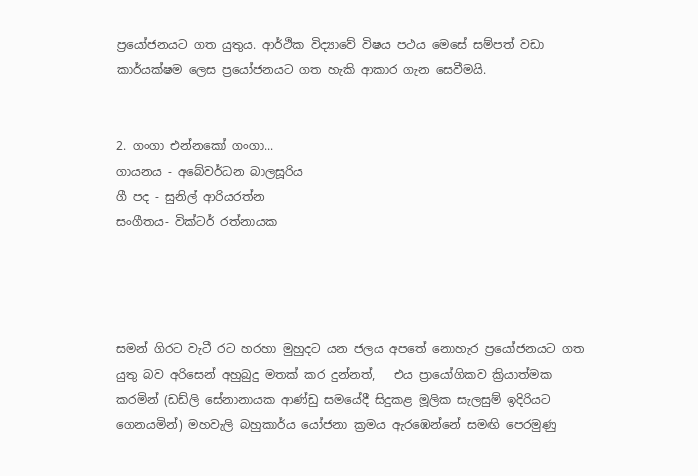ප්‍රයෝජනයට ගත යුතුය. ආර්ථික විද්‍යාවේ විෂය පථය මෙසේ සම්පත් වඩා කාර්යක්ෂම ලෙස ප්‍රයෝජනයට ගත හැකි ආකාර ගැන සෙවීමයි.


2. ගංගා එන්නකෝ ගංගා...
ගායනය - අබේවර්ධන බාලසූරිය
ගී පද - සුනිල් ආරියරත්න
සංගීතය- වික්ටර් රත්නායක




සමන් ගිරට වැටී රට හරහා මුහුදට යන ජලය අපතේ නොහැර ප්‍රයෝජනයට ගත යුතු බව අරිසෙන් අහුබුදු මතක් කර දුන්නත්,   එය ප්‍රායෝගිකව ක්‍රියාත්මක කරමින් (ඩඩ්ලි සේනානායක ආණ්ඩු සමයේදී සිදුකළ මූලික සැලසුම් ඉදිරියට ගෙනයමින්) මහවැලි බහුකාර්ය යෝජනා ක්‍රමය ඇරඹෙන්නේ සමඟි පෙරමුණු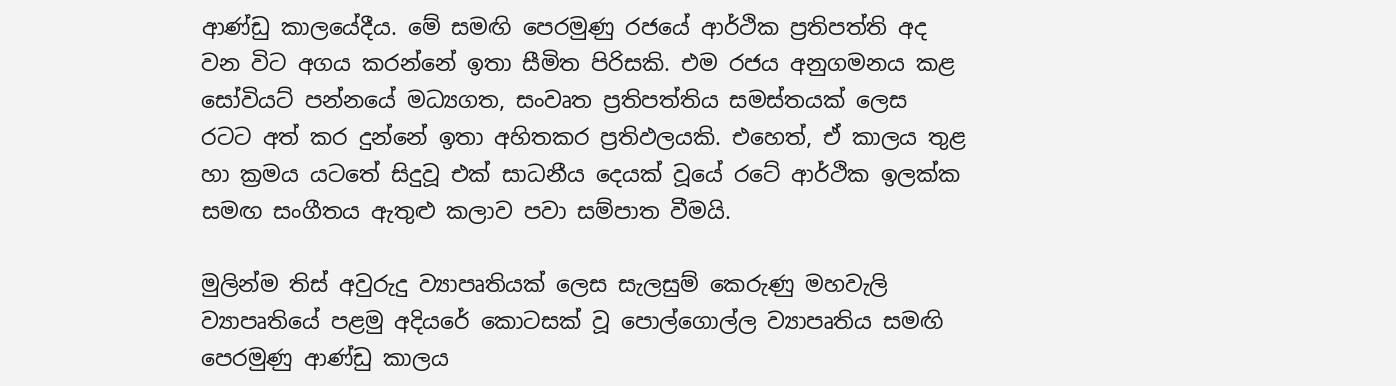ආණ්ඩු කාලයේදීය. මේ සමඟි පෙරමුණු රජයේ ආර්ථික ප්‍රතිපත්ති අද වන විට අගය කරන්නේ ඉතා සීමිත පිරිසකි. එම රජය අනුගමනය කළ සෝවියට් පන්නයේ මධ්‍යගත, සංවෘත ප්‍රතිපත්තිය සමස්තයක් ලෙස රටට අත් කර දුන්නේ ඉතා අහිතකර ප්‍රතිඵලයකි. එහෙත්, ඒ කාලය තුළ හා ක්‍රමය යටතේ සිදුවූ එක් සාධනීය දෙයක් වූයේ රටේ ආර්ථික ඉලක්ක සමඟ සංගීතය ඇතුළු කලාව පවා සම්පාත වීමයි.

මුලින්ම තිස් අවුරුදු ව්‍යාපෘතියක් ලෙස සැලසුම් කෙරුණු මහවැලි ව්‍යාපෘතියේ පළමු අදියරේ කොටසක් වූ පොල්ගොල්ල ව්‍යාපෘතිය සමඟි පෙරමුණු ආණ්ඩු කාලය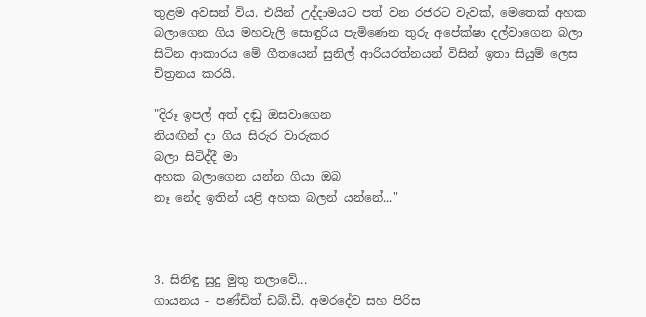තුළම අවසන් විය. එයින් උද්දාමයට පත් වන රජරට වැවක්, මෙතෙක් අහක බලාගෙන ගිය මහවැලි සොඳුරිය පැමිණෙන තුරු අපේක්ෂා දල්වාගෙන බලා සිටින ආකාරය මේ ගීතයෙන් සුනිල් ආරියරත්නයන් විසින් ඉතා සියුම් ලෙස චිත්‍රනය කරයි.

"දිරූ ඉපල් අත් දඬු ඔසවාගෙන
නියඟින් දා ගිය සිරුර වාරුකර
බලා සිටිද්දී මා
අහක බලාගෙන යන්න ගියා ඔබ
නෑ නේද ඉතින් යළි අහක බලන් යන්නේ..."



3. සිනිඳු සුදු මුතු තලාවේ...
ගායනය - පණ්ඩිත් ඩබ්.ඩී. අමරදේව සහ පිරිස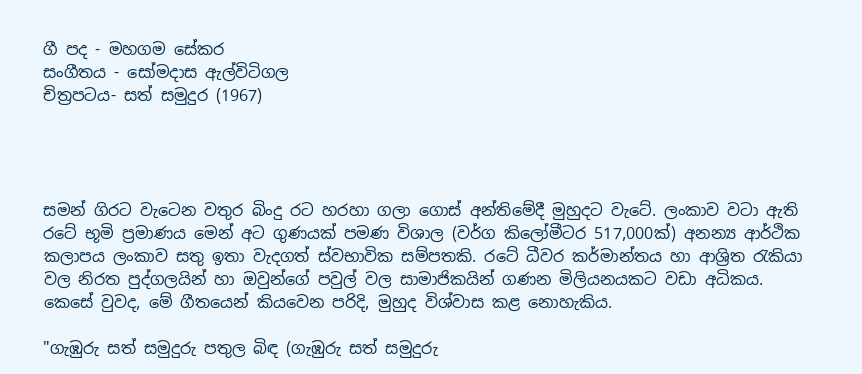ගී පද - මහගම සේකර
සංගීතය - සෝමදාස ඇල්විටිගල
චිත්‍රපටය- සත් සමුදුර (1967)




සමන් ගිරට වැටෙන වතුර බිංදු රට හරහා ගලා ගොස් අන්තිමේදී මුහුදට වැටේ. ලංකාව වටා ඇති රටේ භූමි ප්‍රමාණය මෙන් අට ගුණයක් පමණ විශාල (වර්ග කිලෝමීටර 517,000ක්) අනන්‍ය ආර්ථික කලාපය ලංකාව සතු ඉතා වැදගත් ස්වභාවික සම්පතකි. රටේ ධීවර කර්මාන්තය හා ආශ්‍රිත රැකියා වල නිරත පුද්ගලයින් හා ඔවුන්ගේ පවුල් වල සාමාජිකයින් ගණන මිලියනයකට වඩා අධිකය. කෙසේ වුවද, මේ ගීතයෙන් කියවෙන පරිදි, මුහුද විශ්වාස කළ නොහැකිය.

"ගැඹුරු සත් සමුදුරු පතුල බිඳ (ගැඹුරු සත් සමුදුරු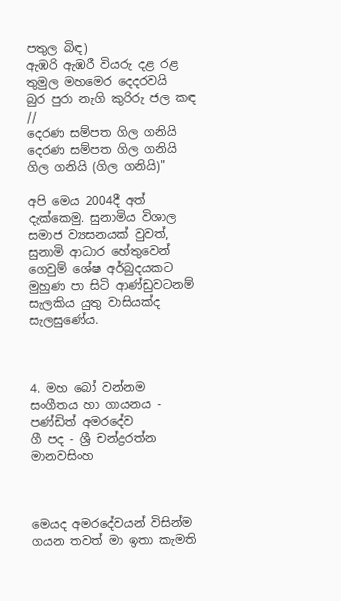පතුල බිඳ)
ඇඹරි ඇඹරී වියරු දළ රළ
තුමුල මහමෙර දෙදරවයි
බුර පුරා නැගි කුරිරු ජල කඳ //
දෙරණ සම්පත ගිල ගනියි
දෙරණ සම්පත ගිල ගනියි
ගිල ගනියි (ගිල ගනියි)"

අපි මෙය 2004දී අත් දැක්කෙමු. සුනාමිය විශාල සමාජ ව්‍යසනයක් වුවත්, සුනාමි ආධාර හේතුවෙන් ගෙවුම් ශේෂ අර්බුදයකට මුහුණ පා සිටි ආණ්ඩුවටනම් සැලකිය යුතු වාසියක්ද සැලසුණේය.



4. මහ බෝ වන්නම
සංගීතය හා ගායනය - පණ්ඩිත් අමරදේව
ගී පද - ශ්‍රී චන්ද්‍රරත්න මානවසිංහ



මෙයද අමරදේවයන් විසින්ම ගයන තවත් මා ඉතා කැමති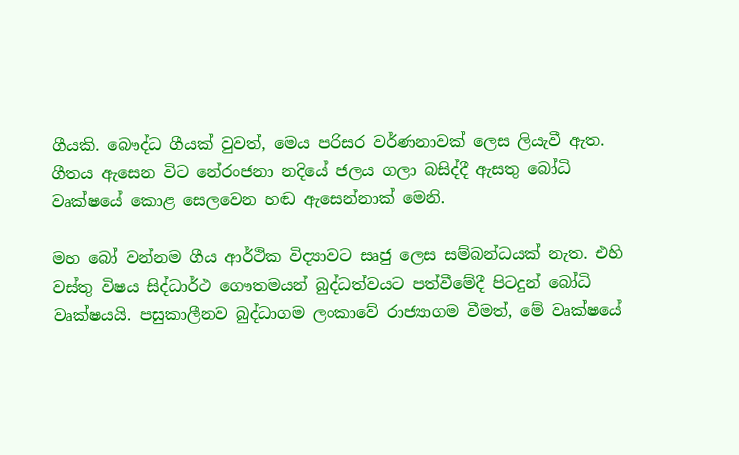ගීයකි. බෞද්ධ ගීයක් වුවත්, මෙය පරිසර වර්ණනාවක් ලෙස ලියැවී ඇත. ගීතය ඇසෙන විට නේරංජනා නදියේ ජලය ගලා බසිද්දී ඇසතු බෝධි වෘක්ෂයේ කොළ සෙලවෙන හඬ ඇසෙන්නාක් මෙනි.

මහ බෝ වන්නම ගීය ආර්ථික විද්‍යාවට සෘජු ලෙස සම්බන්ධයක් නැත. එහි වස්තු විෂය සිද්ධාර්ථ ගෞතමයන් බුද්ධත්වයට පත්වීමේදී පිටදුන් බෝධි වෘක්ෂයයි. පසුකාලීනව බුද්ධාගම ලංකාවේ රාජ්‍යාගම වීමත්, මේ වෘක්ෂයේ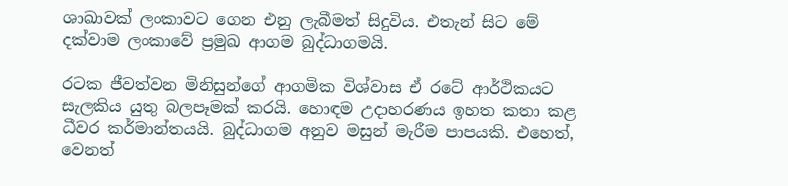ශාඛාවක් ලංකාවට ගෙන එනු ලැබීමත් සිදුවිය. එතැන් සිට මේ දක්වාම ලංකාවේ ප්‍රමුඛ ආගම බුද්ධාගමයි.

රටක ජීවත්වන මිනිසුන්ගේ ආගමික විශ්වාස ඒ රටේ ආර්ථිකයට සැලකිය යුතු බලපෑමක් කරයි. හොඳම උදාහරණය ඉහත කතා කළ ධීවර කර්මාන්තයයි. බුද්ධාගම අනුව මසුන් මැරීම පාපයකි. එහෙත්, වෙනත්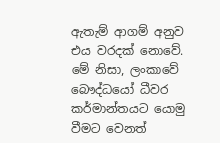ඇතැම් ආගම් අනුව එය වරදක් නොවේ. මේ නිසා, ලංකාවේ බෞද්ධයෝ ධීවර කර්මාන්තයට යොමු වීමට වෙනත්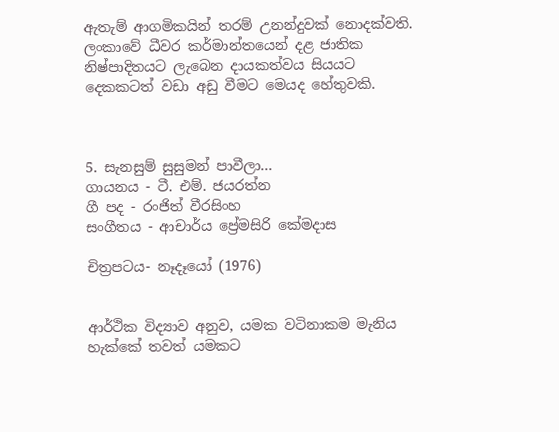ඇතැම් ආගමිකයින් තරම් උනන්දුවක් නොදක්වති. ලංකාවේ ධීවර කර්මාන්තයෙන් දළ ජාතික නිෂ්පාදිතයට ලැබෙන දායකත්වය සියයට දෙකකටත් වඩා අඩු වීමට මෙයද හේතුවකි.



5. සැනසුම් සුසුමන් පාවීලා...
ගායනය - ටී. එම්. ජයරත්න
ගී පද - රංජිත් වීරසිංහ
සංගීතය - ආචාර්ය ප්‍රේමසිරි කේමදාස

චිත්‍රපටය- නෑදෑයෝ (1976)


ආර්ථික විද්‍යාව අනුව, යමක වටිනාකම මැනිය හැක්කේ තවත් යමකට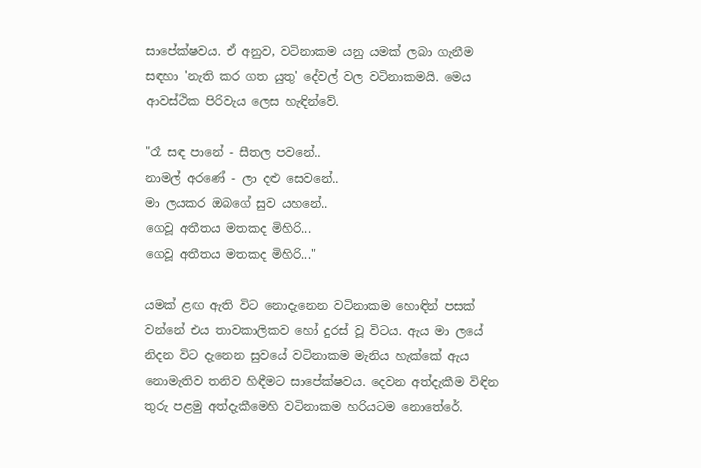සාපේක්ෂවය. ඒ අනුව, වටිනාකම යනු යමක් ලබා ගැනීම සඳහා 'නැති කර ගත යුතු' දේවල් වල වටිනාකමයි. මෙය ආවස්ථික පිරිවැය ලෙස හැඳින්වේ.

"රෑ සඳ පානේ - සීතල පවනේ..
නාමල් අරණේ - ලා දළු සෙවනේ..
මා ලයකර ඔබගේ සුව යහනේ..
ගෙවූ අතීතය මතකද මිහිරි...
ගෙවූ අතීතය මතකද මිහිරි..."

යමක් ළඟ ඇති විට නොදැනෙන වටිනාකම හොඳින් පසක් වන්නේ එය තාවකාලිකව හෝ දුරස් වූ විටය. ඇය මා ලයේ නිදන විට දැනෙන සුවයේ වටිනාකම මැනිය හැක්කේ ඇය නොමැතිව තනිව හිඳීමට සාපේක්ෂවය. දෙවන අත්දැකීම විඳින තුරු පළමු අත්දැකීමෙහි වටිනාකම හරියටම නොතේරේ.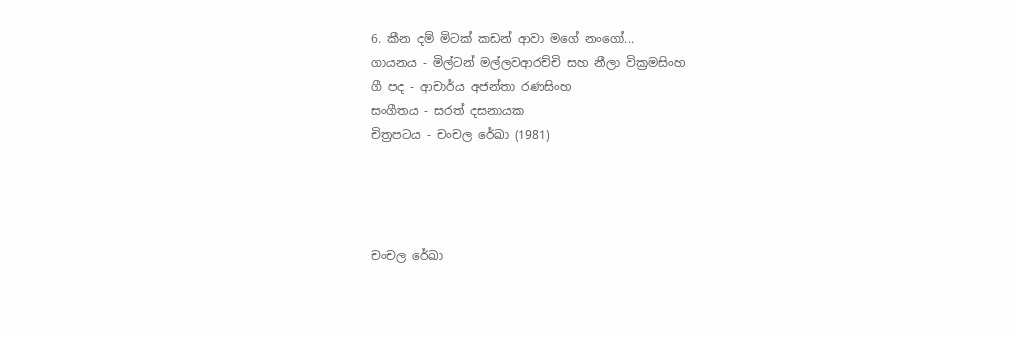6. කීන දම් මිටක් කඩන් ආවා මගේ නංගෝ...
ගායනය - මිල්ටන් මල්ලවආරච්චි සහ නීලා වික්‍රමසිංහ
ගී පද - ආචාර්ය අජන්තා රණසිංහ
සංගීතය - සරත් දසනායක
චිත්‍රපටය - චංචල රේඛා (1981)




චංචල රේඛා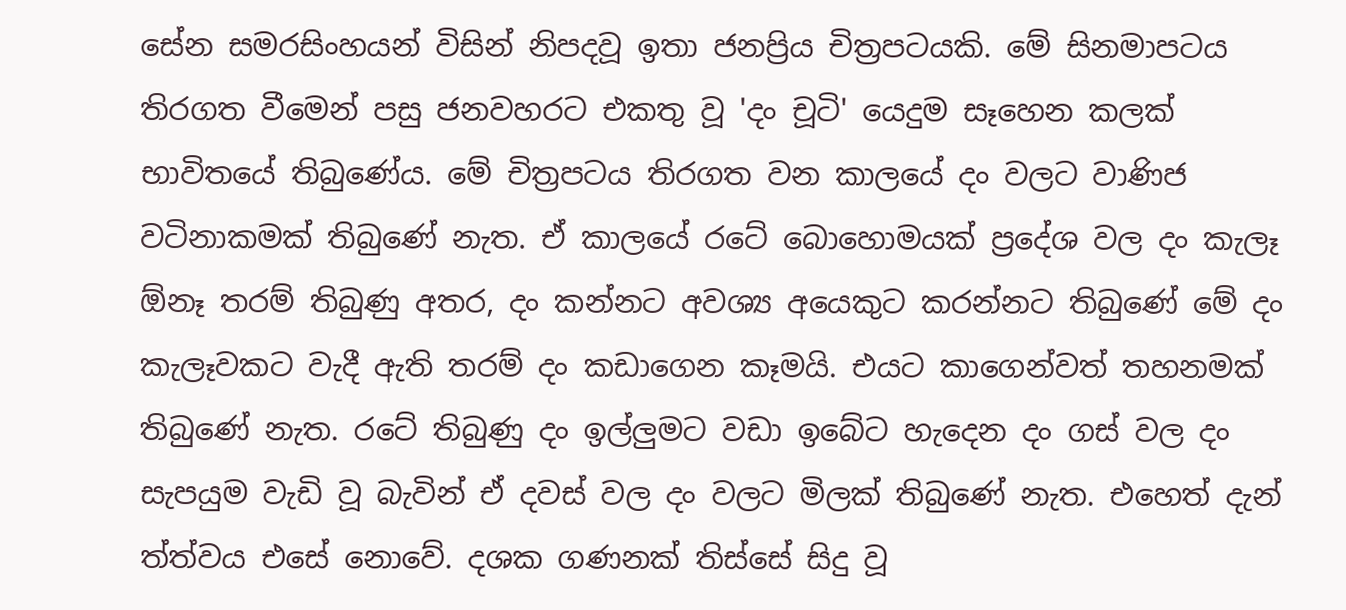සේන සමරසිංහයන් විසින් නිපදවූ ඉතා ජනප්‍රිය චිත්‍රපටයකි. මේ සිනමාපටය තිරගත වීමෙන් පසු ජනවහරට එකතු වූ 'දං චූටි' යෙදුම සෑහෙන කලක් භාවිතයේ තිබුණේය. මේ චිත්‍රපටය තිරගත වන කාලයේ දං වලට වාණිජ වටිනාකමක් තිබුණේ නැත. ඒ කාලයේ රටේ බොහොමයක් ප්‍රදේශ වල දං කැලෑ ඕනෑ තරම් තිබුණු අතර, දං කන්නට අවශ්‍ය අයෙකුට කරන්නට තිබුණේ මේ දං කැලෑවකට වැදී ඇති තරම් දං කඩාගෙන කෑමයි. එයට කාගෙන්වත් තහනමක් තිබුණේ නැත. රටේ තිබුණු දං ඉල්ලුමට වඩා ඉබේට හැදෙන දං ගස් වල දං සැපයුම වැඩි වූ බැවින් ඒ දවස් වල දං වලට මිලක් තිබුණේ නැත. එහෙත් දැන් ත්ත්වය එසේ නොවේ. දශක ගණනක් තිස්සේ සිදු වූ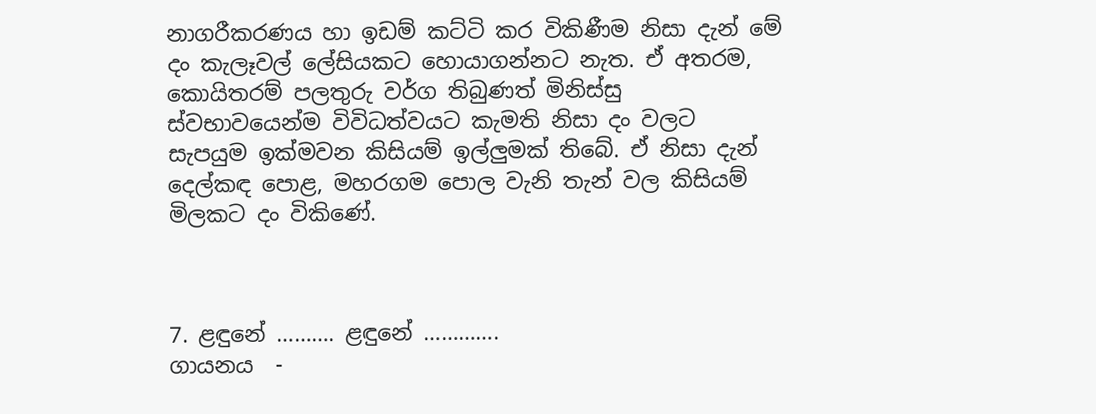නාගරීකරණය හා ඉඩම් කට්ටි කර විකිණීම නිසා දැන් මේ දං කැලෑවල් ලේසියකට හොයාගන්නට නැත. ඒ අතරම, කොයිතරම් පලතුරු වර්ග තිබුණත් මිනිස්සු ස්වභාවයෙන්ම විවිධත්වයට කැමති නිසා දං වලට සැපයුම ඉක්මවන කිසියම් ඉල්ලුමක් තිබේ. ඒ නිසා දැන් දෙල්කඳ පොළ, මහරගම පොල වැනි තැන් වල කිසියම් මිලකට දං විකිණේ.



7. ළඳුනේ ………. ළඳුනේ ………….
ගායනය  -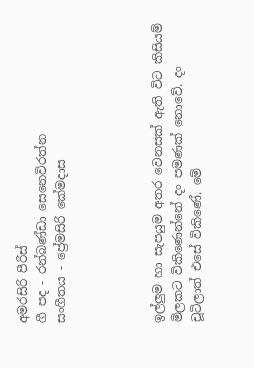අමරසිරි පීරිස්
ගී පද - රන්බණ්ඩා සෙනෙවිරත්න
සංගීතය - ප්‍රේමසිරි කේමදාස




ඉල්ලුම හා සැපයුම අතර වෙනසක් ඇති විට කිසියම් මිලකට විකිණෙන්නේ දං පමණක් නොවේ. දං චූටිලාත් එසේ විකිණේ. මේ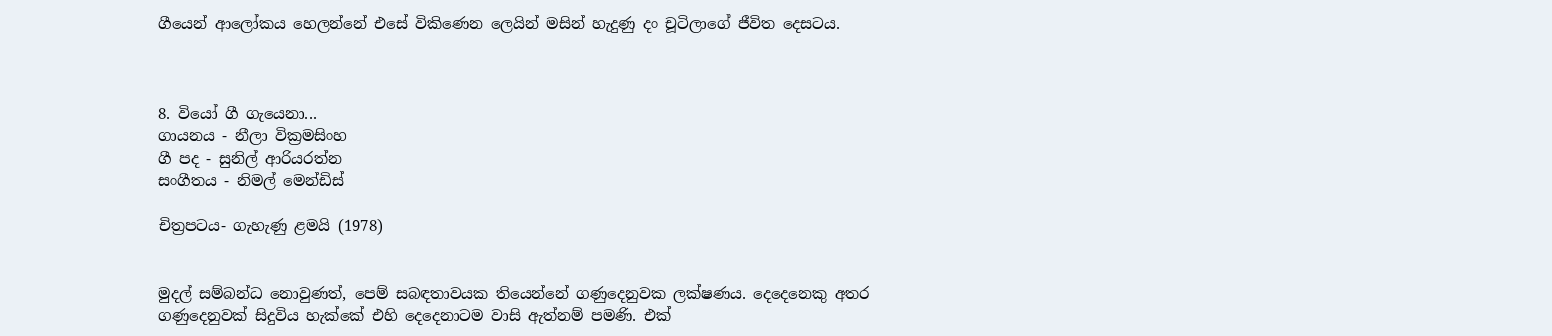ගීයෙන් ආලෝකය හෙලන්නේ එසේ විකිණෙන ලෙයින් මසින් හැදුණු දං චූටිලාගේ ජීවිත දෙසටය.



8. වියෝ ගී ගැයෙනා...
ගායනය - නීලා වික්‍රමසිංහ
ගී පද - සුනිල් ආරියරත්න
සංගීතය - නිමල් මෙන්ඩිස්

චිත්‍රපටය- ගැහැණු ළමයි (1978)


මුදල් සම්බන්ධ නොවුණත්, පෙම් සබඳතාවයක තියෙන්නේ ගණුදෙනුවක ලක්ෂණය. දෙදෙනෙකු අතර ගණුදෙනුවක් සිදුවිය හැක්කේ එහි දෙදෙනාටම වාසි ඇත්නම් පමණි. එක්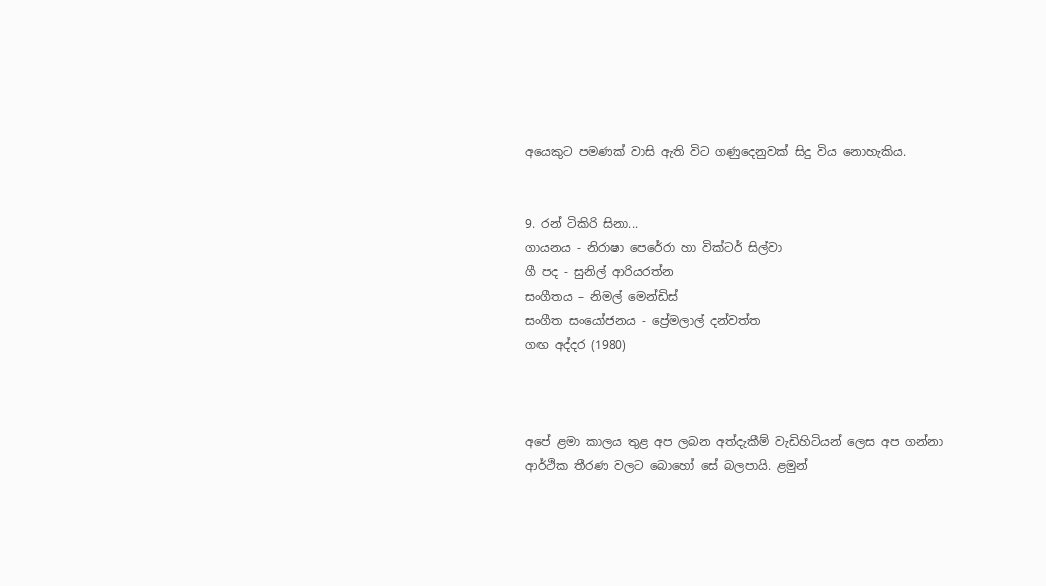අයෙකුට පමණක් වාසි ඇති විට ගණුදෙනුවක් සිදු විය නොහැකිය.


9. රන් ටිකිරි සිනා...
ගායනය - නිරාෂා පෙරේරා හා වික්ටර් සිල්වා
ගී පද - සුනිල් ආරියරත්න
සංගීතය – නිමල් මෙන්ඩිස්
සංගීත සංයෝජනය - ප්‍රේමලාල් දන්වත්ත
ගඟ අද්දර (1980)



අපේ ළමා කාලය තුළ අප ලබන අත්දැකීම් වැඩිහිටියන් ලෙස අප ගන්නා ආර්ථික තීරණ වලට බොහෝ සේ බලපායි. ළමුන්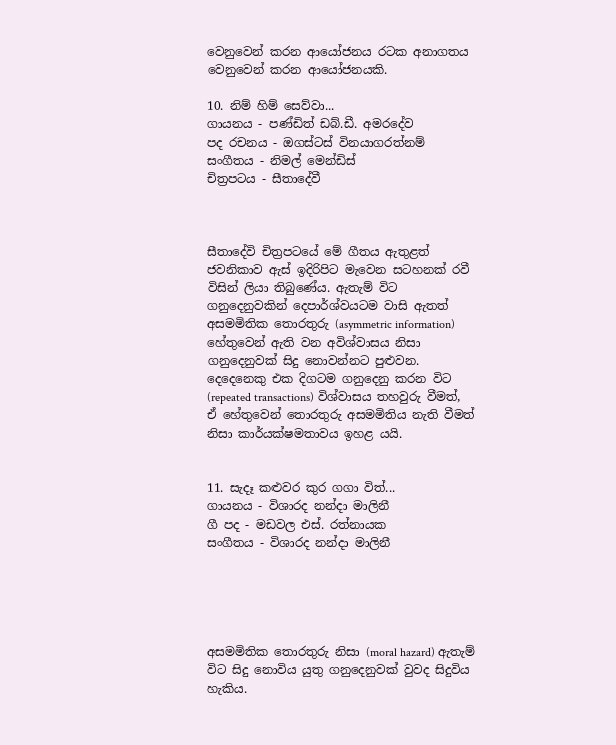වෙනුවෙන් කරන ආයෝජනය රටක අනාගතය වෙනුවෙන් කරන ආයෝජනයකි.

10. නිම් හිම් සෙව්වා...
ගායනය - පණ්ඩිත් ඩබ්.ඩී. අමරදේව
පද රචනය - ඔගස්ටස් විනයාගරත්නම්
සංගීතය - නිමල් මෙන්ඩිස්
චිත්‍රපටය - සීතාදේවී



සීතාදේවි චිත්‍රපටයේ මේ ගීතය ඇතුළත් ජවනිකාව ඇස් ඉදිරිපිට මැවෙන සටහනක් රවී විසින් ලියා තිබුණේය. ඇතැම් විට ගනුදෙනුවකින් දෙපාර්ශ්වයටම වාසි ඇතත් අසමමිතික තොරතුරු (asymmetric information) හේතුවෙන් ඇති වන අවිශ්වාසය නිසා ගනුදෙනුවක් සිදු නොවන්නට පුළුවන. දෙදෙනෙකු එක දිගටම ගනුදෙනු කරන විට (repeated transactions) විශ්වාසය තහවුරු වීමත්, ඒ හේතුවෙන් තොරතුරු අසමමිතිය නැති වීමත් නිසා කාර්යක්ෂමතාවය ඉහළ යයි.


11. සැදෑ කළුවර කුර ගගා විත්...
ගායනය - විශාරද නන්දා මාලිනී
ගී පද - මඩවල එස්. රත්නායක
සංගීතය - විශාරද නන්දා මාලිනී





අසමමිතික තොරතුරු නිසා (moral hazard) ඇතැම් විට සිදු නොවිය යුතු ගනුදෙනුවක් වුවද සිදුවිය හැකිය.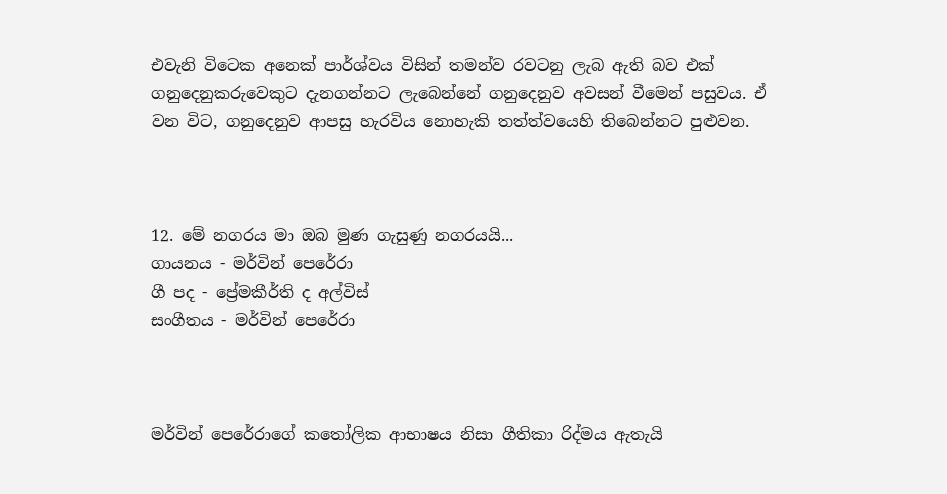එවැනි විටෙක අනෙක් පාර්ශ්වය විසින් තමන්ව රවටනු ලැබ ඇති බව එක් ගනුදෙනුකරුවෙකුට දැනගන්නට ලැබෙන්නේ ගනුදෙනුව අවසන් වීමෙන් පසුවය. ඒ වන විට, ගනුදෙනුව ආපසු හැරවිය නොහැකි තත්ත්වයෙහි තිබෙන්නට පුළුවන.



12. මේ නගරය මා ඔබ මුණ ගැසුණු නගරයයි...
ගායනය - මර්වින් පෙරේරා
ගී පද - ප්‍රේමකීර්ති ද අල්විස්
සංගීතය - මර්වින් පෙරේරා



මර්වින් පෙරේරාගේ කතෝලික ආභාෂය නිසා ගීතිකා රිද්මය ඇතැයි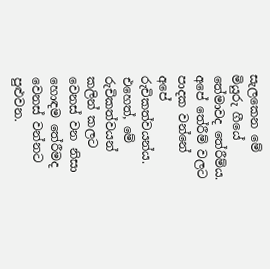සැලකෙන මේ මියුරු ගීයේ තේමාවද තේරීම්ය. අපේ තේරීම් වලට පාදක වන්නේ අපේ රුචිකත්වයන්ය. එහෙත්, මේ රුචිකත්වයන් කලින් කලට වෙනස් වන නිසා හොඳම තේරීමද වෙනස් වන්නට පුළුවන.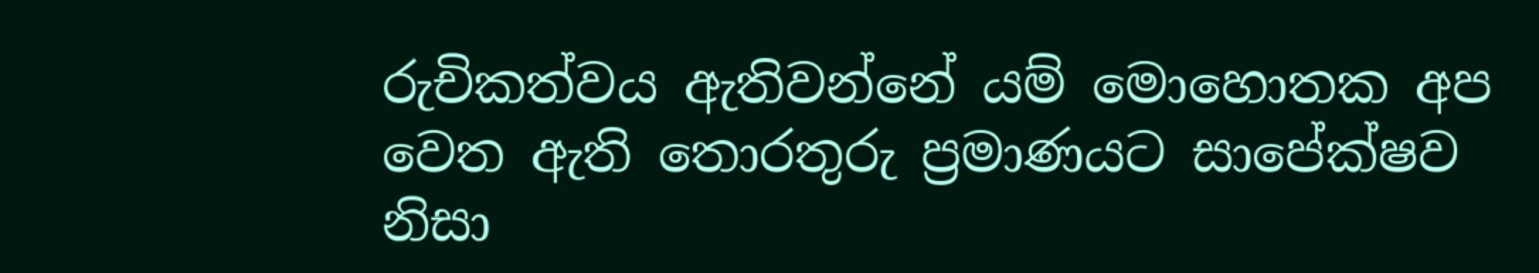රුචිකත්වය ඇතිවන්නේ යම් මොහොතක අප වෙත ඇති තොරතුරු ප්‍රමාණයට සාපේක්ෂව නිසා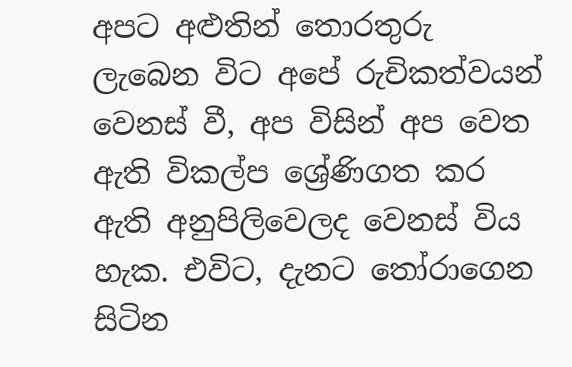අපට අළුතින් තොරතුරු ලැබෙන විට අපේ රුචිකත්වයන් වෙනස් වී, අප විසින් අප වෙත ඇති විකල්ප ශ්‍රේණිගත කර ඇති අනුපිලිවෙලද වෙනස් විය හැක. එවිට, දැනට තෝරාගෙන සිටින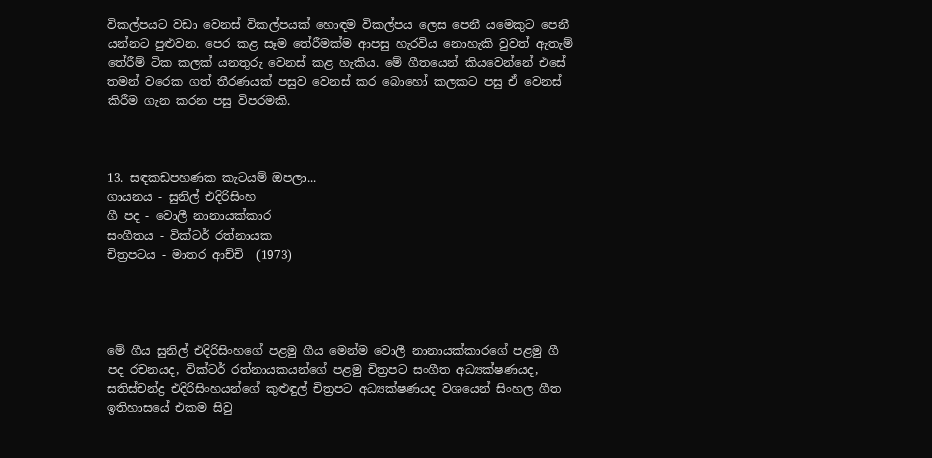විකල්පයට වඩා වෙනස් විකල්පයක් හොඳම විකල්පය ලෙස පෙනී යමෙකුට පෙනී යන්නට පුළුවන. පෙර කළ සෑම තේරීමක්ම ආපසු හැරවිය නොහැකි වුවත් ඇතැම් තේරීම් ටික කලක් යනතුරු වෙනස් කළ හැකිය. මේ ගීතයෙන් කියවෙන්නේ එසේ තමන් වරෙක ගත් තීරණයක් පසුව වෙනස් කර බොහෝ කලකට පසු ඒ වෙනස් කිරීම ගැන කරන පසු විපරමකි.



13. සඳකඩපහණක කැටයම් ඔපලා...
ගායනය - සුනිල් එදිරිසිංහ
ගී පද - වොලී නානායක්කාර
සංගීතය - වික්ටර් රත්නායක
චිත්‍රපටය - මාතර ආච්චි  (1973)




මේ ගීය සුනිල් එදිරිසිංහගේ පළමු ගීය මෙන්ම වොලී නානායක්කාරගේ පළමු ගී පද රචනයද, වික්ටර් රත්නායකයන්ගේ පළමු චිත්‍රපට සංගීත අධ්‍යක්ෂණයද, සතිස්චන්ද්‍ර එදිරිසිංහයන්ගේ කුළුඳුල් චිත්‍රපට අධ්‍යක්ෂණයද වශයෙන් සිංහල ගීත ඉතිහාසයේ එකම සිවු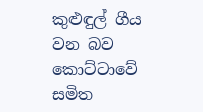කුළුඳුල් ගීය වන බව කොට්ටාවේ සමිත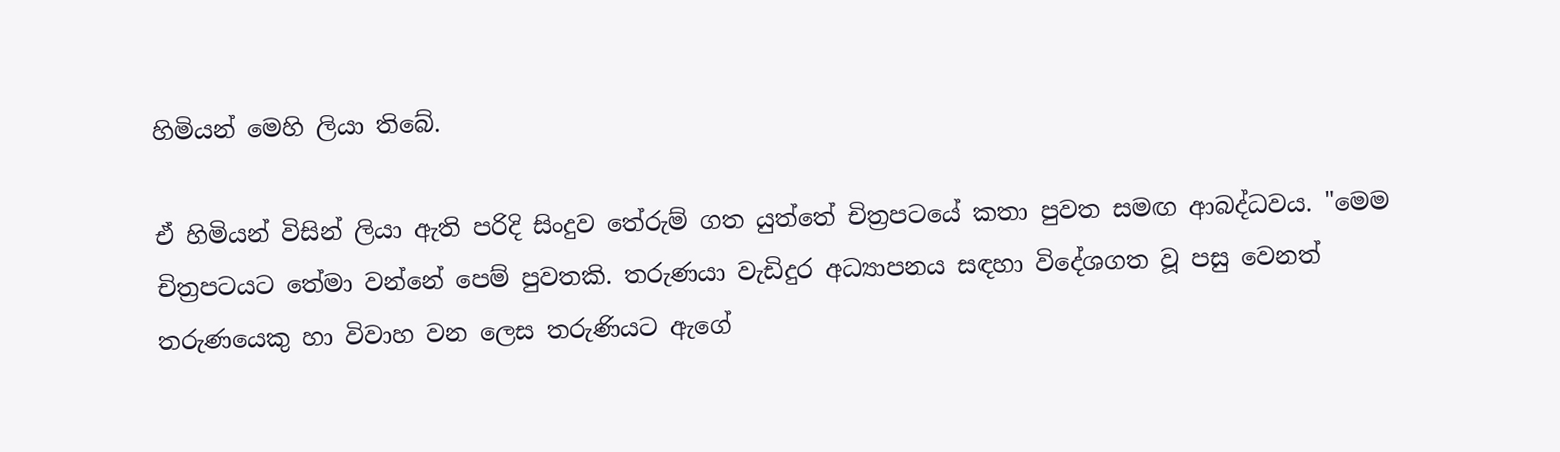හිමියන් මෙහි ලියා තිබේ.

ඒ හිමියන් විසින් ලියා ඇති පරිදි සිංදුව තේරුම් ගත යුත්තේ චිත්‍රපටයේ කතා පුවත සමඟ ආබද්ධවය. "මෙම චිත්‍රපටයට තේමා වන්නේ පෙම් පුවතකි. තරුණයා වැඩිදුර අධ්‍යාපනය සඳහා විදේශගත වූ පසු වෙනත් තරුණයෙකු හා විවාහ වන ලෙස තරුණියට ඇගේ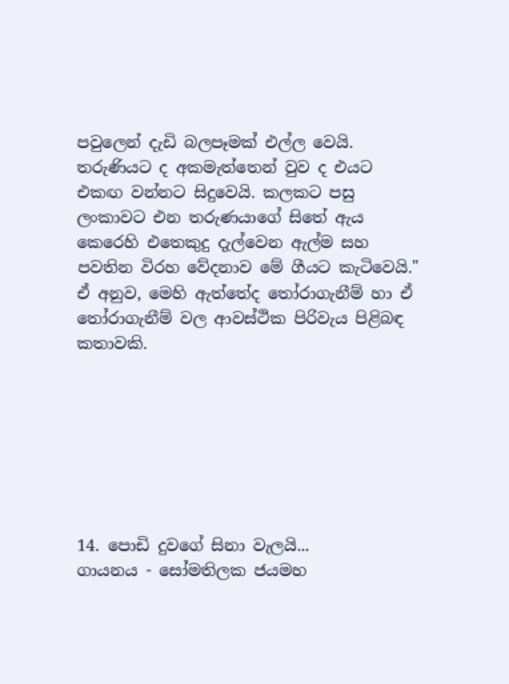පවුලෙන් දැඩි බලපෑමක් එල්ල වෙයි. තරුණියට ද අකමැත්තෙන් වුව ද එයට එකඟ වන්නට සිදුවෙයි. කලකට පසු ලංකාවට එන තරුණයාගේ සිතේ ඇය කෙරෙහි එතෙකුදු දැල්වෙන ඇල්ම සහ පවතින විරහ වේදනාව මේ ගීයට කැටිවෙයි." ඒ අනුව, මෙහි ඇත්තේද තෝරාගැනීම් හා ඒ තෝරාගැනීම් වල ආවස්ථික පිරිවැය පිළිබඳ කතාවකි.







14. පොඩි දුවගේ සිනා වැලයි...
ගායනය - සෝමතිලක ජයමහ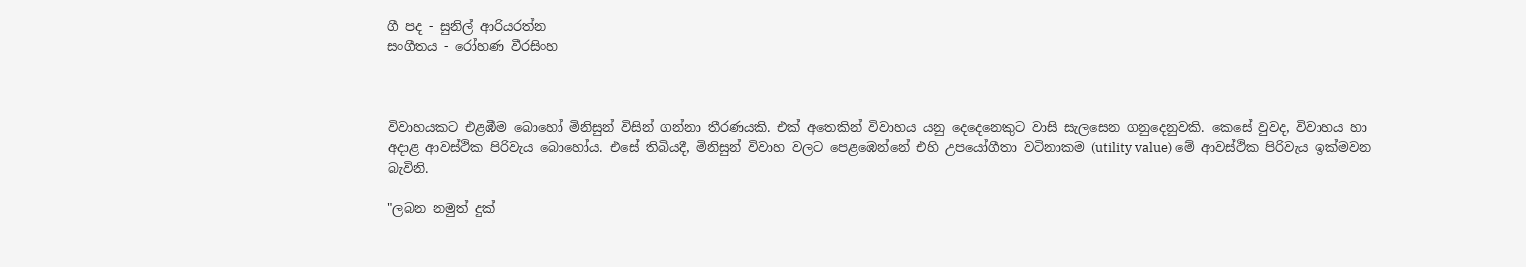ගී පද - සුනිල් ආරියරත්න
සංගීතය - රෝහණ වීරසිංහ



විවාහයකට එළඹීම බොහෝ මිනිසුන් විසින් ගන්නා තීරණයකි. එක් අතෙකින් විවාහය යනු දෙදෙනෙකුට වාසි සැලසෙන ගනුදෙනුවකි. කෙසේ වුවද, විවාහය හා අදාළ ආවස්ථික පිරිවැය බොහෝය. එසේ තිබියදී, මිනිසුන් විවාහ වලට පෙළඹෙන්නේ එහි උපයෝගීතා වටිනාකම (utility value) මේ ආවස්ථික පිරිවැය ඉක්මවන බැවිනි.

"ලබන නමුත් දුක්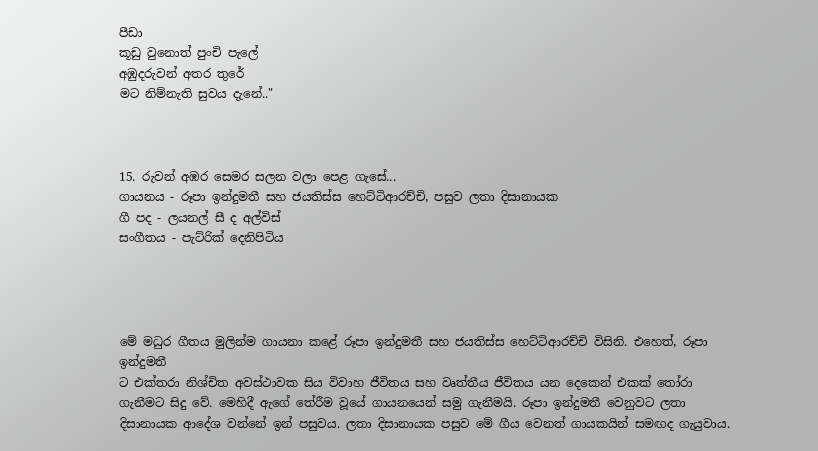පීඩා
කූඩු වුනොත් පුංචි පැලේ
අඹුදරුවන් අතර තුරේ
මට නිම්නැති සුවය දැනේ.."



15. රුවන් අඹර සෙමර සලන වලා පෙළ ගැසේ...
ගායනය - රූපා ඉන්දුමතී සහ ජයතිස්ස හෙට්ටිආරච්චි, පසුව ලතා දිසානායක
ගී පද - ලයනල් සී ද අල්විස්
සංගීතය - පැට්රික් දෙනිපිටිය




මේ මධුර ගීතය මුලින්ම ගායනා කළේ රූපා ඉන්දුමතී සහ ජයතිස්ස හෙට්ටිආරච්චි විසිනි. එහෙත්, රූපා ඉන්දුමතී
ට එක්තරා නිශ්චිත අවස්ථාවක සිය විවාහ ජීවිතය සහ වෘත්තීය ජීවිතය යන දෙකෙන් එකක් තෝරා ගැනීමට සිදු වේ. මෙහිදී ඇගේ තේරීම වූයේ ගායනයෙන් සමු ගැනීමයි. රූපා ඉන්දුමතී වෙනුවට ලතා දිසානායක ආදේශ වන්නේ ඉන් පසුවය. ලතා දිසානායක පසුව මේ ගීය වෙනත් ගායකයින් සමඟද ගැයුවාය.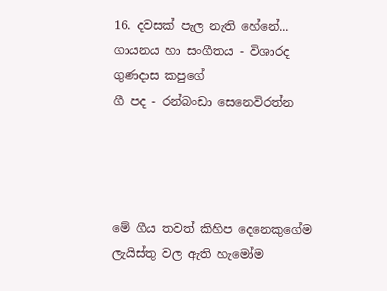16. දවසක් පැල නැති හේනේ...
ගායනය හා සංගීතය - විශාරද ගුණදාස කපුගේ
ගී පද - රන්බංඩා සෙනෙවිරත්න




මේ ගීය තවත් කිහිප දෙනෙකුගේම ලැයිස්තු වල ඇති හැමෝම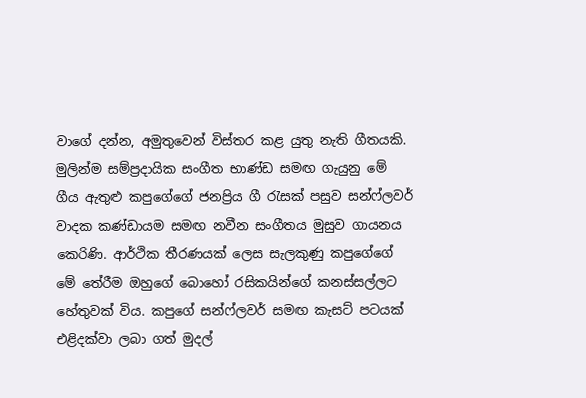වාගේ දන්න, අමුතුවෙන් විස්තර කළ යුතු නැති ගීතයකි. මුලින්ම සම්ප්‍රදායික සංගීත භාණ්ඩ සමඟ ගැයුනු මේ ගීය ඇතුළු කපුගේගේ ජනප්‍රිය ගී රැසක් පසුව සන්ෆ්ලවර් වාදක කණ්ඩායම සමඟ නවීන සංගීතය මුසුව ගායනය කෙරිණි. ආර්ථික තීරණයක් ලෙස සැලකුණු කපුගේගේ මේ තේරීම ඔහුගේ බොහෝ රසිකයින්ගේ කනස්සල්ලට හේතුවක් විය. කපුගේ සන්ෆ්ලවර් සමඟ කැසට් පටයක් එළිදක්වා ලබා ගත් මුදල්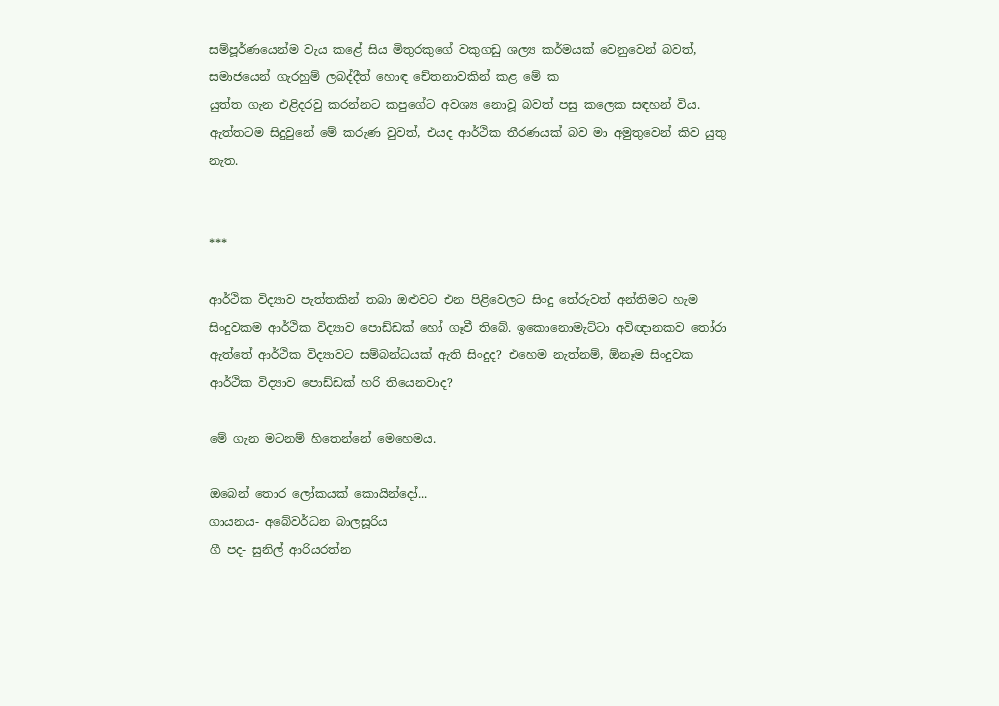සම්පූර්ණයෙන්ම වැය කළේ සිය මිතුරකුගේ වකුගඩු ශල්‍ය කර්මයක් වෙනුවෙන් බවත්, සමාජයෙන් ගැරහුම් ලබද්දීත් හොඳ චේතනාවකින් කළ මේ ක
යුත්ත ගැන එළිදරවු කරන්නට කපුගේට අවශ්‍ය නොවූ බවත් පසු කලෙක සඳහන් විය. ඇත්තටම සිදුවුනේ මේ කරුණ වුවත්, එයද ආර්ථික තීරණයක් බව මා අමුතුවෙන් කිව යුතු නැත.


***

ආර්ථික විද්‍යාව පැත්තකින් තබා ඔළුවට එන පිළිවෙලට සිංදු තේරුවත් අන්තිමට හැම
සිංදුවකම ආර්ථික විද්‍යාව පොඩ්ඩක් හෝ ගෑවී තිබේ. ඉකොනොමැට්ටා අවිඥානකව තෝරා ඇත්තේ ආර්ථික විද්‍යාවට සම්බන්ධයක් ඇති සිංදුද? එහෙම නැත්නම්, ඕනෑම සිංදුවක ආර්ථික විද්‍යාව පොඩ්ඩක් හරි තියෙනවාද?

මේ ගැන මටනම් හිතෙන්නේ මෙහෙමය.

ඔබෙන් තොර ලෝකයක් කොයින්දෝ...
ගායනය- අබේවර්ධන බාලසූරිය
ගී පද- සුනිල් ආරියරත්න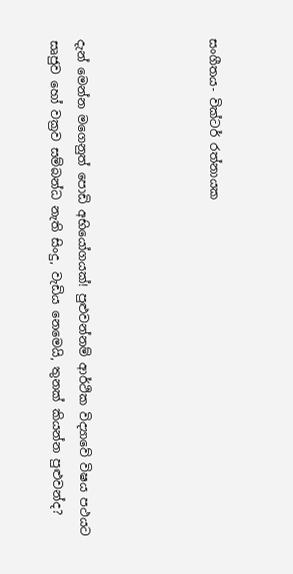සංගීතය- වික්ටර් රත්නායක




දැන් මෙන්න මගෙනුත් පොඩි අභියෝගයක්! පුළුවන්නම් ආර්ථික විද්‍යාවේ විෂය පථයට සෘජුව හෝ වක්‍රව සම්බන්ධ නැති සිංදු, වැඩිය නෙමෙයි, තුනක් කියන්න පුළුවන්ද?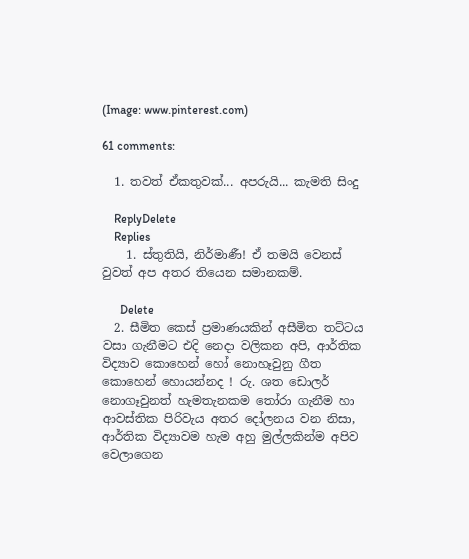(Image: www.pinterest.com)

61 comments:

  1. තවත් ඒකතුවක්... අපරුයි... කැමති සිංදු

    ReplyDelete
    Replies
    1. ස්තුතියි, නිර්මාණී! ඒ තමයි වෙනස් වුවත් අප අතර තියෙන සමානකම්.

      Delete
  2. සීමිත කෙස් ප්‍රමාණයකින් අසීමිත තට්ටය වසා ගැනීමට එදි නෙදා වලිකන අපි, ආර්තික විද්‍යාව කොහෙන් හෝ නොහෑවුනු ගීත කොහෙන් හොයන්නද ! රු. ශත ඩොලර් නොගෑවුනත් හැමතැනකම ‍තෝරා ගැනීම හා ආවස්තික පිරිවැය අතර දෝලනය වන නිසා, ආර්තික විද්‍යාවම හැම අහු මුල්ලකින්ම අපිව වෙලාගෙන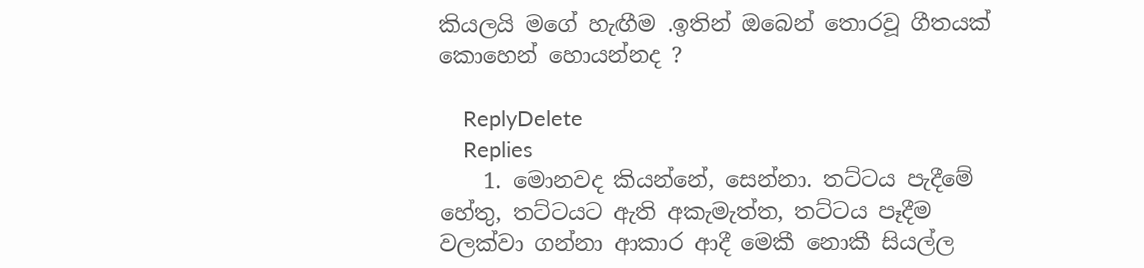කියලයි මගේ හැඟීම .ඉතින් ඔබෙන් තොරවූ ගීතයක් කොහෙන් හොයන්නද ?

    ReplyDelete
    Replies
    1. මොනවද කියන්නේ, සෙන්නා. තට්ටය පැදීමේ හේතු, තට්ටයට ඇති අකැමැත්ත, තට්ටය පෑදීම වලක්වා ගන්නා ආකාර ආදී මෙකී නොකී සියල්ල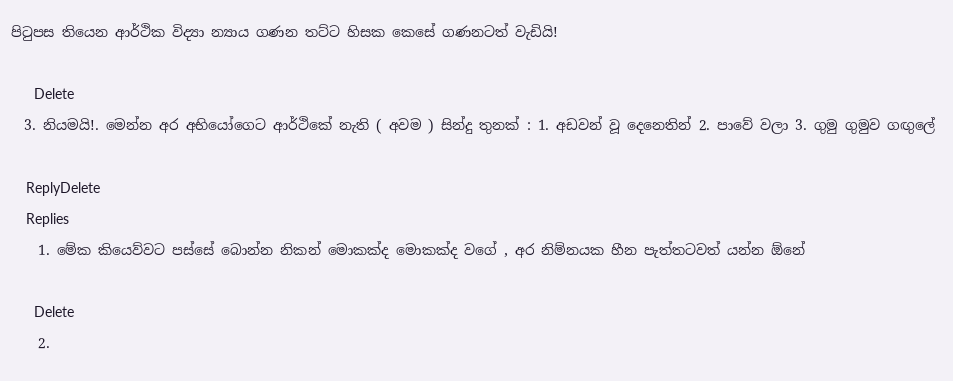පිටුපස තියෙන ආර්ථික විද්‍යා න්‍යාය ගණන තට්ට හිසක කෙසේ ගණනටත් වැඩියි!

      Delete
  3. නියමයි!. මෙන්න අර අභියෝගෙට ආර්ථිකේ නැති ( අවම ) සින්දු තුනක් : 1. අඩවන් වූ දෙනෙතින් 2. පාවේ වලා 3. ගුමු ගුමුව ගඟුලේ

    ReplyDelete
    Replies
    1. මේක කියෙව්වට පස්සේ බොන්න නිකන් මොකක්ද මොකක්ද වගේ , අර නිම්නයක හීන පැත්තටවත් යන්න ඕනේ

      Delete
    2.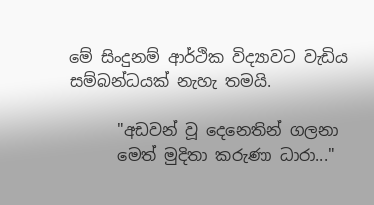මේ සිංදුනම් ආර්ථික විද්‍යාවට වැඩිය සම්බන්ධයක් නැහැ තමයි.

      "අඩවන් වූ දෙනෙතින් ගලනා
      මෙත් මුදිතා කරුණා ධාරා..."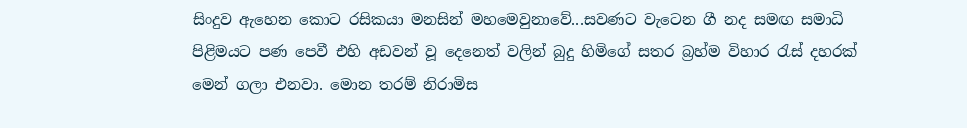සිංදුව ඇහෙන කොට රසිකයා මනසින් මහමෙවුනාවේ...සවණට වැටෙන ගී නද සමඟ සමාධි පිළිමයට පණ පෙවී එහි අඩවන් වූ දෙනෙත් වලින් බුදු හිමිගේ සතර බ්‍රහ්ම විහාර රැස් දහරක් මෙන් ගලා එනවා. මොන තරම් නිරාමිස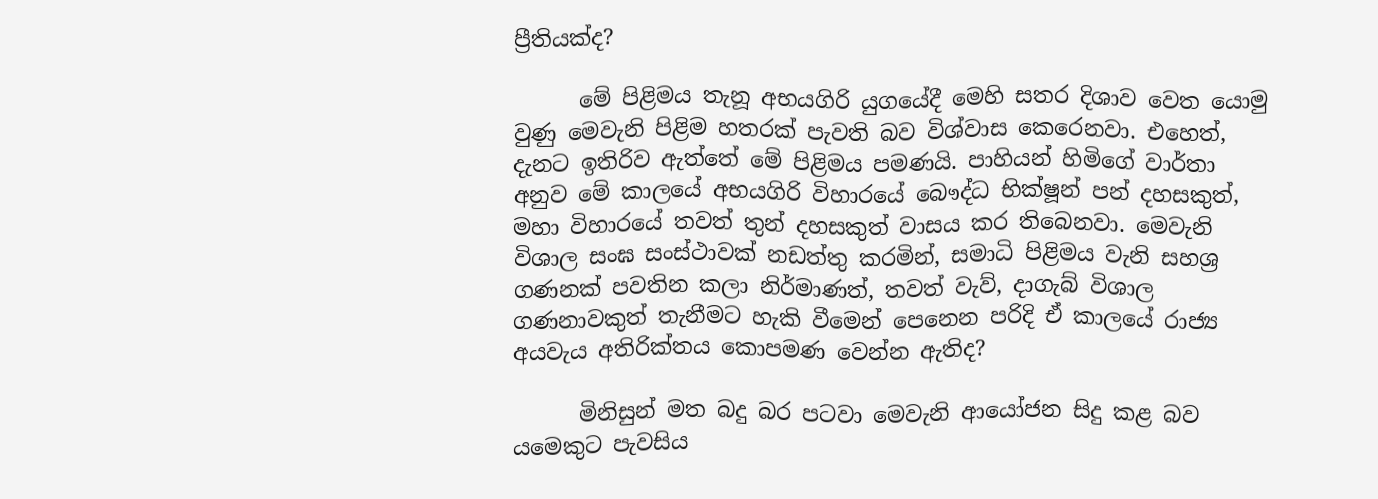ප්‍රීතියක්ද?

      මේ පිළිමය තැනූ අභයගිරි යුගයේදී මෙහි සතර දිශාව වෙත යොමු වුණු මෙවැනි පිළිම හතරක් පැවති බව විශ්වාස කෙරෙනවා. එහෙත්, දැනට ඉතිරිව ඇත්තේ මේ පිළිමය පමණයි. පාහියන් හිමිගේ වාර්තා අනුව මේ කාලයේ අභයගිරි විහාරයේ බෞද්ධ භික්ෂූන් පන් දහසකුත්, මහා විහාරයේ තවත් තුන් දහසකුත් වාසය කර තිබෙනවා. මෙවැනි විශාල සංඝ සංස්ථාවක් නඩත්තු කරමින්, සමාධි පිළිමය වැනි සහශ්‍ර ගණනක් පවතින කලා නිර්මාණත්, තවත් වැව්, දාගැබ් විශාල ගණනාවකුත් තැනීමට හැකි වීමෙන් පෙනෙන පරිදි ඒ කාලයේ රාජ්‍ය අයවැය අතිරික්තය කොපමණ වෙන්න ඇතිද?

      මිනිසුන් මත බදු බර පටවා මෙවැනි ආයෝජන සිදු කළ බව යමෙකුට පැවසිය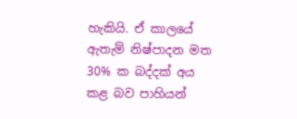හැකියි. ඒ කාලයේ ඇතැම් නිෂ්පාදන මත 30% ක බද්දක් අය කළ බව පාහියන්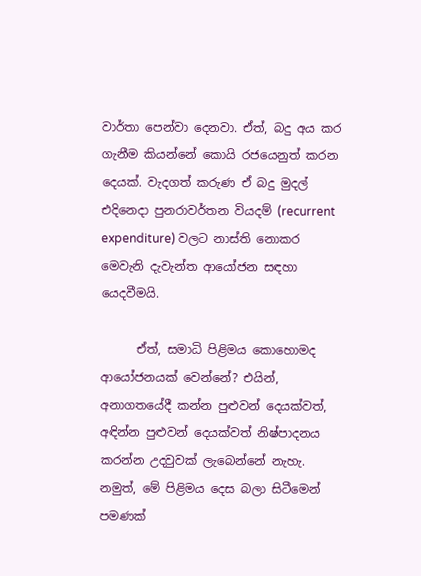වාර්තා පෙන්වා දෙනවා. ඒත්, බදු අය කර ගැනීම කියන්නේ කොයි රජයෙනුත් කරන දෙයක්. වැදගත් කරුණ ඒ බදු මුදල් එදිනෙදා පුනරාවර්තන වියදම් (recurrent expenditure) වලට නාස්ති නොකර මෙවැනි දැවැන්ත ආයෝජන සඳහා යෙදවීමයි.

      ඒත්, සමාධි පිළිමය කොහොමද ආයෝජනයක් වෙන්නේ? එයින්, අනාගතයේදී කන්න පුළුවන් දෙයක්වත්, අඳින්න පුළුවන් දෙයක්වත් නිෂ්පාදනය කරන්න උදවුවක් ලැබෙන්නේ නැහැ. නමුත්, මේ පිළිමය දෙස බලා සිටීමෙන් පමණක්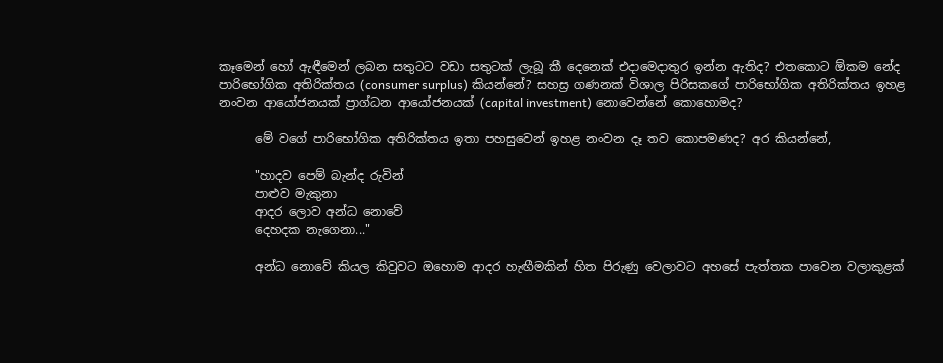කෑමෙන් හෝ ඇඳීමෙන් ලබන සතුටට වඩා සතුටක් ලැබූ කී දෙනෙක් එදාමෙදාතුර ඉන්න ඇතිද? එතකොට ඕකම නේද පාරිභෝගික අතිරික්තය (consumer surplus) කියන්නේ? සහස්‍ර ගණනක් විශාල පිරිසකගේ පාරිභෝගික අතිරික්තය ඉහළ නංවන ආයෝජනයක් ප්‍රාග්ධන ආයෝජනයක් (capital investment) නොවෙන්නේ කොහොමද?

      මේ වගේ පාරිභෝගික අතිරික්තය ඉතා පහසුවෙන් ඉහළ නංවන දෑ තව කොපමණද? අර කියන්නේ,

      "හාදව පෙම් බැන්ද රුවින්
      පාළුව මැකුනා
      ආදර ලොව අන්ධ නොවේ
      දෙහදක නැගෙනා..."

      අන්ධ නොවේ කියල කිවුවට ඔහොම ආදර හැඟීමකින් හිත පිරුණු වෙලාවට අහසේ පැත්තක පාවෙන වලාකුළක්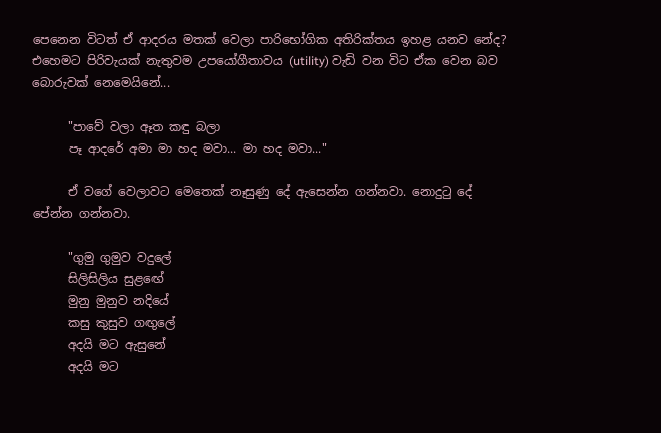පෙනෙන විටත් ඒ ආදරය මතක් වෙලා පාරිභෝගික අතිරික්තය ඉහළ යනව නේද? එහෙමට පිරිවැයක් නැතුවම උපයෝගීතාවය (utility) වැඩි වන විට ඒක වෙන බව බොරුවක් නෙමෙයිනේ...

      "පාවේ වලා ඈත කඳු බලා
      පෑ ආදරේ අමා මා හද මවා... මා හද මවා..."

      ඒ වගේ වෙලාවට මෙතෙක් නෑසුණු දේ ඇසෙන්න ගන්නවා. නොදුටු දේ පේන්න ගන්නවා.

      "ගුමු ගුමුව වදුලේ
      සිලිසිලිය සුළඟේ
      මුනු මුනුව නදියේ
      කසු කුසුව ගඟුලේ
      අදයි මට ඇසුනේ
      අදයි මට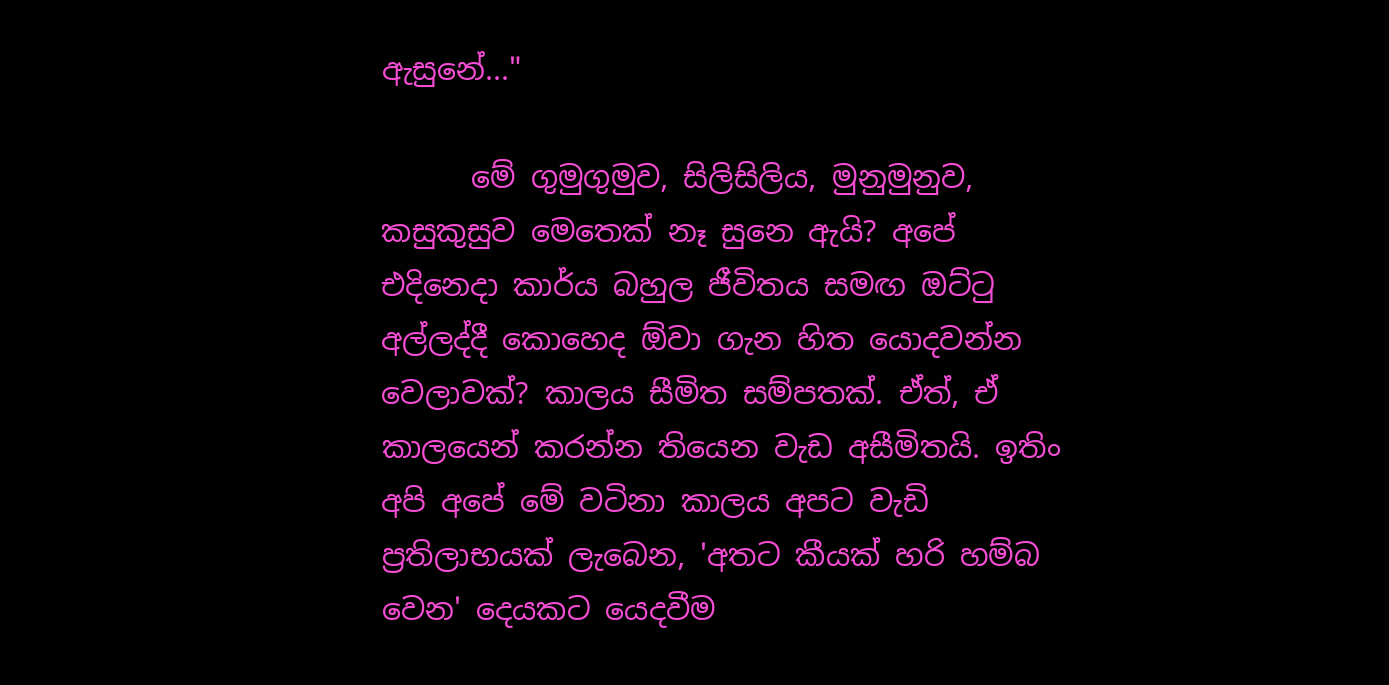ඇසුනේ..."

      මේ ගුමුගුමුව, සිලිසිලිය, මුනුමුනුව, කසුකුසුව මෙතෙක් නෑ සුනෙ ඇයි? අපේ එදිනෙදා කාර්ය බහුල ජීවිතය සමඟ ඔට්ටු අල්ලද්දී කොහෙද ඕවා ගැන හිත යොදවන්න වෙලාවක්? කාලය සීමිත සම්පතක්. ඒත්, ඒ කාලයෙන් කරන්න තියෙන වැඩ අසීමිතයි. ඉතිං අපි අපේ මේ වටිනා කාලය අපට වැඩි ප්‍රතිලාභයක් ලැබෙන, 'අතට කීයක් හරි හම්බ වෙන' දෙයකට යෙදවීම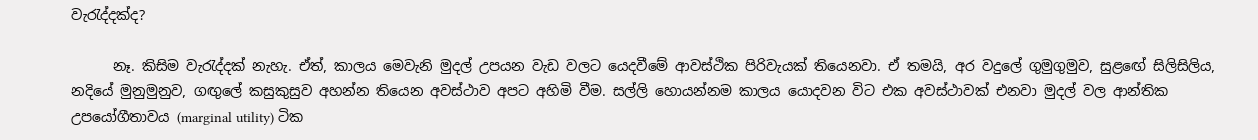වැරැද්දක්ද?

      නෑ. කිසිම වැරැද්දක් නැහැ. ඒත්, කාලය මෙවැනි මුදල් උපයන වැඩ වලට යෙදවීමේ ආවස්ථික පිරිවැයක් තියෙනවා. ඒ තමයි, අර වදුලේ ගුමුගුමුව, සුළඟේ සිලිසිලිය, නදියේ මුනුමුනුව, ගඟුලේ කසුකුසුව අහන්න තියෙන අවස්ථාව අපට අහිමි වීම. සල්ලි හොයන්නම කාලය යොදවන විට එක අවස්ථාවක් එනවා මුදල් වල ආන්තික උපයෝගීතාවය (marginal utility) ටික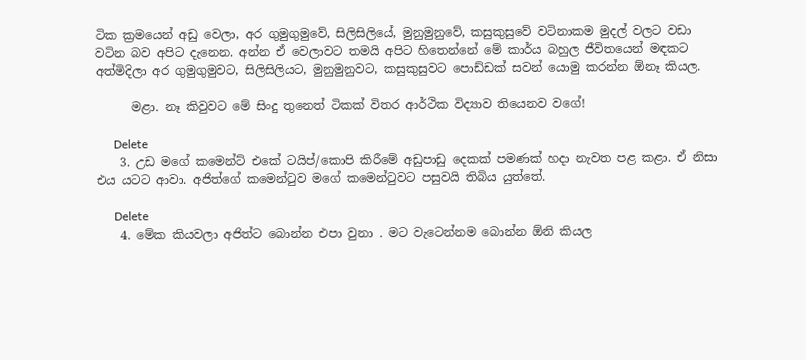ටික ක්‍රමයෙන් අඩු වෙලා, අර ගුමුගුමුවේ, සිලිසිලියේ, මුනුමුනුවේ, කසුකුසුවේ වටිනාකම මුදල් වලට වඩා වටින බව අපිට දැනෙන. අන්න ඒ වෙලාවට තමයි අපිට හිතෙන්නේ මේ කාර්ය බහුල ජීවිතයෙන් මඳකට අත්මිදිලා අර ගුමුගුමුවට, සිලිසිලියට, මුනුමුනුවට, කසුකුසුවට පොඩ්ඩක් සවන් යොමු කරන්න ඕනෑ කියල.

      මළා. නෑ කිවුවට මේ සිංදු තුනෙත් ටිකක් විතර ආර්ථික විද්‍යාව තියෙනව වගේ!

      Delete
    3. උඩ මගේ කමෙන්ට් එකේ ටයිප්/කොපි කිරීමේ අඩුපාඩු දෙකක් පමණක් හදා නැවත පළ කළා. ඒ නිසා එය යටට ආවා. අජිත්ගේ කමෙන්ටුව මගේ කමෙන්ටුවට පසුවයි තිබිය යුත්තේ.

      Delete
    4. මේක කියවලා අජිත්ට බොන්න එපා වුනා . මට වැටෙන්නම බොන්න ඕනි කියල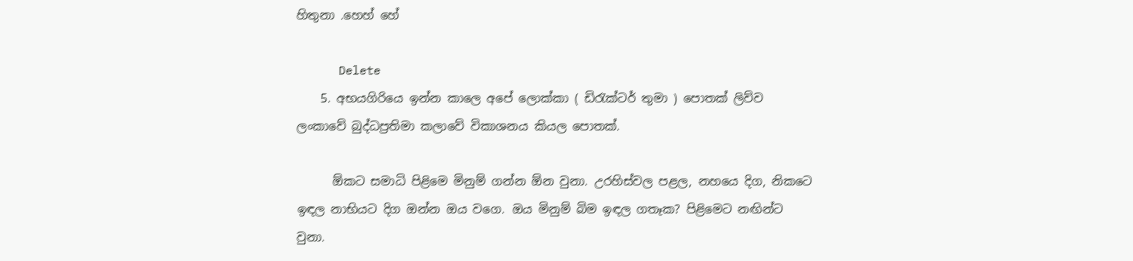හිතුනා .හෙහ් හේ

      Delete
    5. අභයගිරියෙ ඉන්න කාලෙ අපේ ලොක්කා ( ඩිරැක්ටර් තුමා ) පොතක් ලිව්ව ලංකාවේ බුද්ධප්‍රතිමා කලාවේ විකාශනය කියල පොතක්.

      ඕකට සමාධි පිළිමෙ මිනුම් ගන්න ඕන වුනා. උරහිස්වල පළල, නහයෙ දිග, නිකටෙ ඉඳල නාභියට දිග ඔන්න ඔය වගෙ. ඔය මිනුම් බිම ඉඳල ගතෑක? පිළිමෙට නඟින්ට වුනා.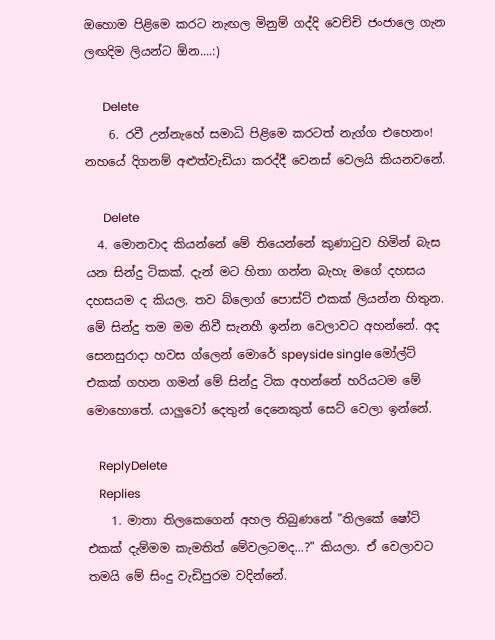ඔහොම පිළිමෙ කරට නැඟල මිනුම් ගද්දි වෙච්චි ජංජාලෙ ගැන ලඟදිම ලියන්ට ඕන....:)

      Delete
    6. රවී උන්නැහේ සමාධි පිළිමෙ කරටත් නැග්ග එහෙනං! නහයේ දිගනම් අළුත්වැඩියා කරද්දී වෙනස් වෙලයි කියනවනේ.

      Delete
  4. මොනවාද කියන්නේ මේ තියෙන්නේ කුණාටුව හිමින් බැස යන සින්දු ටිකක්. දැන් මට හිතා ගන්න බැහැ මගේ දහසය දහසයම ද කියල. තව බ්ලොග් පොස්ට් එකක් ලියන්න හිතුන. මේ සින්දු තම මම නිවී සැනහී ඉන්න වෙලාවට අහන්නේ. අද සෙනසුරාදා හවස ග්ලෙන් මොරේ speyside single මෝල්ට් එකක් ගහන ගමන් මේ සින්දු ටික අහන්නේ හරියටම මේ මොහොතේ. යාලුවෝ දෙතුන් දෙනෙකුත් සෙට් වෙලා ඉන්නේ.

    ReplyDelete
    Replies
    1. මාතා තිලකෙගෙන් අහල තිබුණනේ "තිලකේ ෂෝට් එකක් දැම්මම කැමතිත් මේවලටමද...?" කියලා. ඒ වෙලාවට තමයි මේ සිංදු වැඩිපුරම වදින්නේ.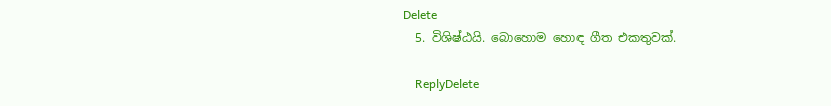Delete
  5. විශිෂ්ඨයි. බොහොම හොඳ ගීත එකතුවක්.

    ReplyDelete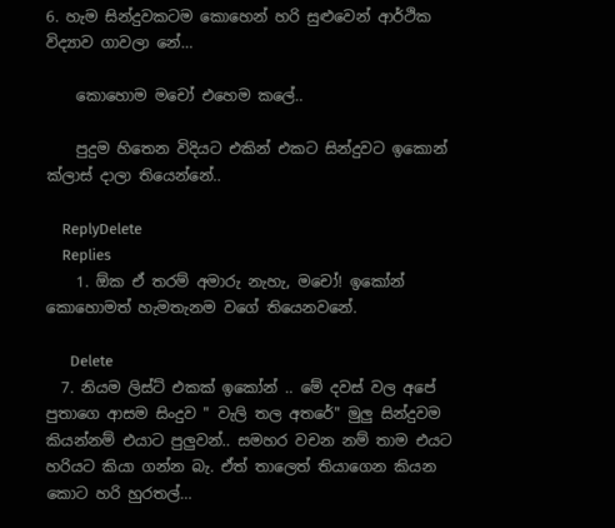6. හැම සින්දුවකටම කොහෙන් හරි සුළුවෙන් ආර්ථික විද්‍යාව ගාවලා නේ...

    කොහොම මචෝ එහෙම කලේ..

    පුදුම හිතෙන විදියට එකින් එකට සින්දුවට ඉකොන් ක්ලාස් දාලා තියෙන්නේ..

    ReplyDelete
    Replies
    1. ඕක ඒ තරම් අමාරු නැහැ, මචෝ! ඉකෝන් කොහොමත් හැමතැනම වගේ තියෙනවනේ.

      Delete
  7. නියම ලිස්ට් එකක් ඉකෝන් .. මේ දවස් වල අපේ පුතාගෙ ආසම සිංදුව " වැලි තල අතරේ" මුලු සින්දුවම කියන්නම් එයාට පුලුවන්.. සමහර වචන නම් තාම එයට හරියට කියා ගන්න බැ. ඒත් තාලෙත් තියාගෙන කියන කොට හරි හුරතල්...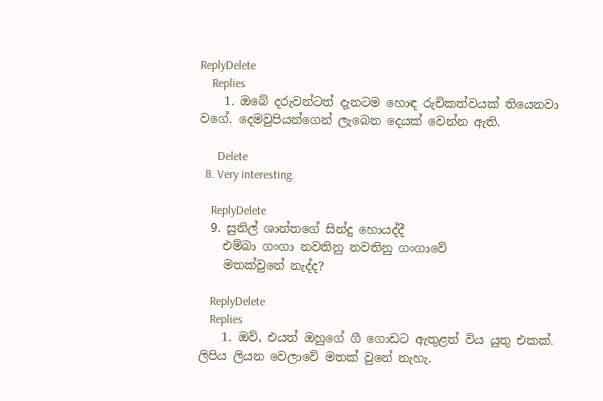ReplyDelete
    Replies
    1. ඔබේ දරුවන්ටත් දැනටම හොඳ රුචිකත්වයක් තියෙනවා වගේ. දෙමවුපියන්ගෙන් ලැබෙන දෙයක් වෙන්න ඇති.

      Delete
  8. Very interesting.

    ReplyDelete
  9. සුනිල් ශාන්තගේ සින්දු හොයද්දී
    එම්බා ගංගා නවතිනු නවතිනු ගංගාවේ
    මතක්වුනේ නැද්ද?

    ReplyDelete
    Replies
    1. ඔව්, එයත් ඔහුගේ ගී ගොඩට ඇතුළත් විය යුතු එකක්. ලිපිය ලියන වෙලාවේ මතක් වුනේ නැහැ.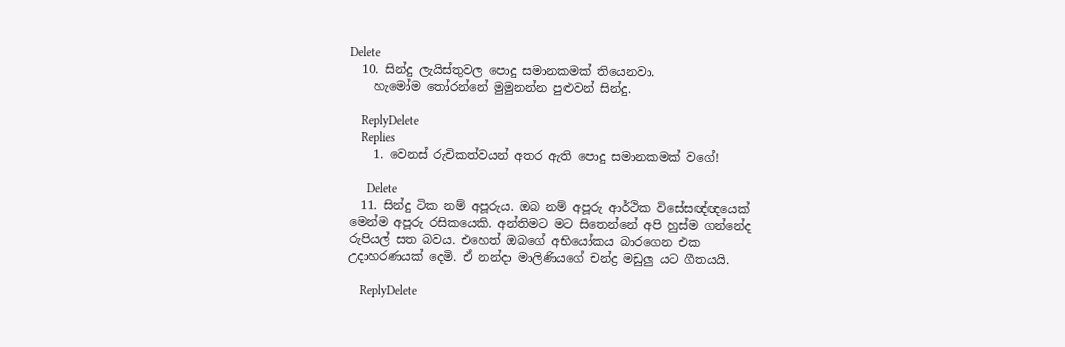Delete
  10. සින්දු ලැයිස්තුවල පොදු සමානකමක් තියෙනවා.
    හැමෝම තෝරන්නේ මුමුනන්න පුළුවන් සින්දු.

    ReplyDelete
    Replies
    1. වෙනස් රුචිකත්වයන් අතර ඇති පොදු සමානකමක් වගේ!

      Delete
  11. සින්දු ටික නම් අපූරුය. ඔබ නම් අපූරු ආර්ථික විසේසඥ්ඥයෙක් මෙන්ම අපූරු රසිකයෙකි. අන්තිමට මට සිතෙන්නේ අපි හුස්ම ගන්නේද රුපියල් සත බවය. එහෙත් ඔබගේ අභියෝකය බාරගෙන එක උදාහරණයක් දෙමි. ඒ නන්දා මාලිණියගේ චන්ද්‍ර මඩුලු යට ගීතයයි.

    ReplyDelete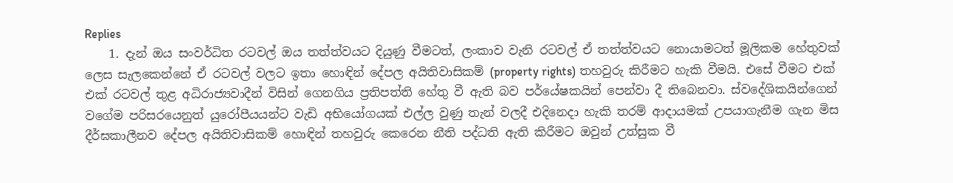Replies
    1. දැන් ඔය සංවර්ධිත රටවල් ඔය තත්ත්වයට දියුණු වීමටත්, ලංකාව වැනි රටවල් ඒ තත්ත්වයට නොයාමටත් මූලිකම හේතුවක් ලෙස සැලකෙන්නේ ඒ රටවල් වලට ඉතා හොඳින් දේපල අයිතිවාසිකම් (property rights) තහවුරු කිරීමට හැකි වීමයි. එසේ වීමට එක් එක් රටවල් තුළ අධිරාජ්‍යවාදීන් විසින් ගෙනගිය ප්‍රතිපත්ති හේතු වී ඇති බව පර්යේෂකයින් පෙන්වා දී තිබෙනවා. ස්වදේශිකයින්ගෙන් වගේම පරිසරයෙනුත් යුරෝපීයයන්ට වැඩි අභියෝගයක් එල්ල වුණු තැන් වලදී එදිනෙදා හැකි තරම් ආදායමක් උපයාගැනීම ගැන මිස දීර්ඝකාලීනව දේපල අයිතිවාසිකම් හොඳින් තහවුරු කෙරෙන නීති පද්ධති ඇති කිරීමට ඔවුන් උත්සුක වී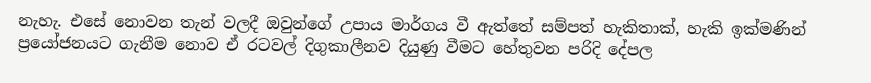නැහැ. එසේ නොවන තැන් වලදී ඔවුන්ගේ උපාය මාර්ගය වී ඇත්තේ සම්පත් හැකිතාක්, හැකි ඉක්මණින් ප්‍රයෝජනයට ගැනීම නොව ඒ රටවල් දිගුකාලීනව දියුණු වීමට හේතුවන පරිදි දේපල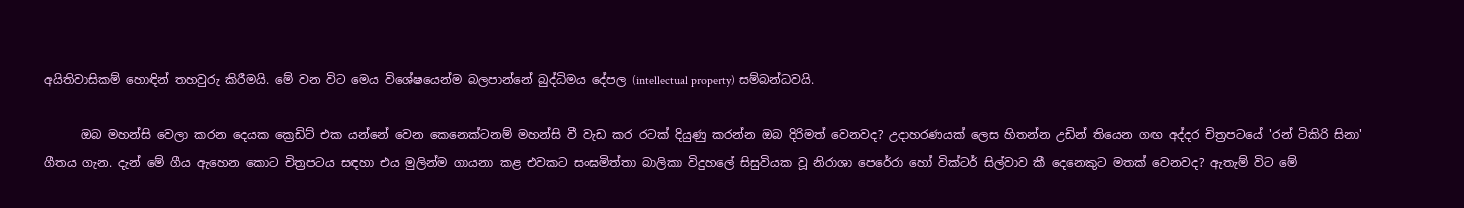අයිතිවාසිකම් හොඳින් තහවුරු කිරීමයි. මේ වන විට මෙය විශේෂයෙන්ම බලපාන්නේ බුද්ධිමය දේපල (intellectual property) සම්බන්ධවයි.

      ඔබ මහන්සි වෙලා කරන දෙයක ක්‍රෙඩිට් එක යන්නේ වෙන කෙනෙක්ටනම් මහන්සි වී වැඩ කර රටක් දියුණු කරන්න ඔබ දිරිමත් වෙනවද? උදාහරණයක් ලෙස හිතන්න උඩින් තියෙන ගඟ අද්දර චිත්‍රපටයේ 'රන් ටිකිරි සිනා' ගීතය ගැන. දැන් මේ ගීය ඇහෙන කොට චිත්‍රපටය සඳහා එය මුලින්ම ගායනා කළ එවකට සංඝමිත්තා බාලිකා විදුහලේ සිසුවියක වූ නිරාශා පෙරේරා හෝ වික්ටර් සිල්වාව කී දෙනෙකුට මතක් වෙනවද? ඇතැම් විට මේ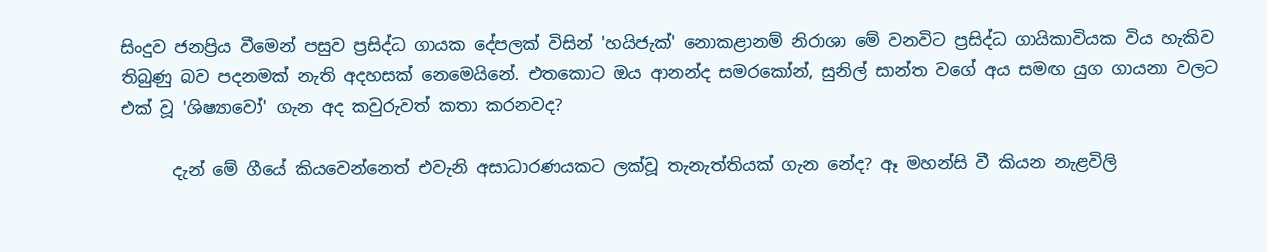සිංදුව ජනප්‍රිය වීමෙන් පසුව ප්‍රසිද්ධ ගායක දේපලක් විසින් 'හයිජැක්' නොකළානම් නිරාශා මේ වනවිට ප්‍රසිද්ධ ගායිකාවියක විය හැකිව තිබුණු බව පදනමක් නැති අදහසක් නෙමෙයිනේ. එතකොට ඔය ආනන්ද සමරකෝන්, සුනිල් සාන්ත වගේ අය සමඟ යුග ගායනා වලට එක් වූ 'ශිෂ්‍යාවෝ' ගැන අද කවුරුවත් කතා කරනවද?

      දැන් මේ ගීයේ කියවෙන්නෙත් එවැනි අසාධාරණයකට ලක්වූ තැනැත්තියක් ගැන නේද? ඈ මහන්සි වී කියන නැළවිලි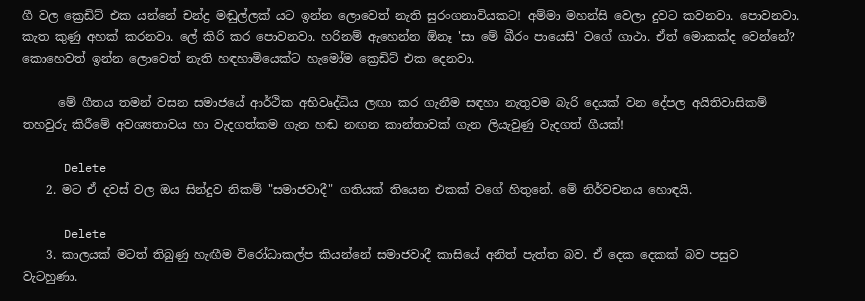ගී වල ක්‍රෙඩිට් එක යන්නේ චන්ද්‍ර මඬුල්ලක් යට ඉන්න ලොවෙත් නැති සුරංගනාවියකට! අම්මා මහන්සි වෙලා දුවට කවනවා. පොවනවා. කැත කුණු අහක් කරනවා. ලේ කිරි කර පොවනවා. හරිනම් ඇහෙන්න ඕනෑ 'සා මේ ඛීරං පායෙසි' වගේ ගාථා. ඒත් මොකක්ද වෙන්නේ? කොහෙවත් ඉන්න ලොවෙත් නැති හඳහාමියෙක්ට හැමෝම ක්‍රෙඩිට් එක දෙනවා.

      මේ ගීතය තමන් වසන සමාජයේ ආර්ථික අභිවෘද්ධිය ලඟා කර ගැනීම සඳහා නැතුවම බැරි දෙයක් වන දේපල අයිතිවාසිකම් තහවුරු කිරීමේ අවශ්‍යතාවය හා වැදගත්කම ගැන හඬ නඟන කාන්තාවක් ගැන ලියැවුණු වැදගත් ගීයක්!

      Delete
    2. මට ඒ දවස් වල ඔය සින්දුව නිකම් "සමාජවාදී" ගතියක් තියෙන එකක් වගේ හිතුනේ. මේ නිර්වචනය හොඳයි.

      Delete
    3. කාලයක් මටත් තිබුණු හැඟීම විරෝධාකල්ප කියන්නේ සමාජවාදී කාසියේ අනිත් පැත්ත බව. ඒ දෙක දෙකක් බව පසුව වැටහුණා.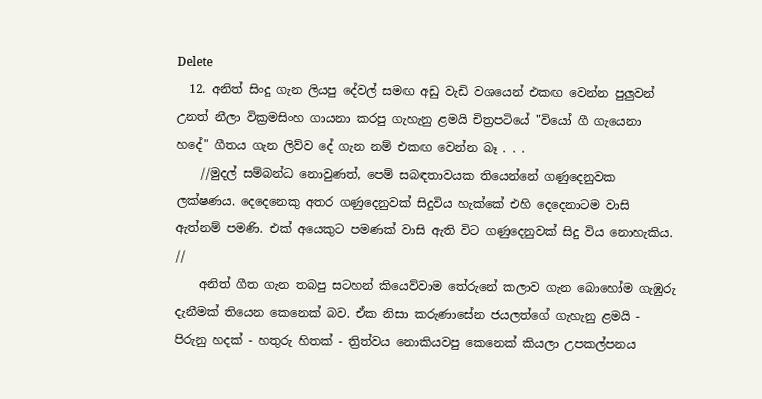Delete
  12. අනිත් සිංදු ගැන ලියපු දේවල් සමඟ අඩු වැඩි වශයෙන් එකඟ වෙන්න පුලුවන් උනත් නීලා වික්‍රමසිංහ ගායනා කරපු ගැහැනු ළමයි චිත්‍රපටියේ "වියෝ ගී ගැයෙනා හදේ" ගීතය ගැන ලිව්ව දේ ගැන නම් එකඟ වෙන්න බෑ . . .
    //මුදල් සම්බන්ධ නොවුණත්, පෙම් සබඳතාවයක තියෙන්නේ ගණුදෙනුවක ලක්ෂණය. දෙදෙනෙකු අතර ගණුදෙනුවක් සිදුවිය හැක්කේ එහි දෙදෙනාටම වාසි ඇත්නම් පමණි. එක් අයෙකුට පමණක් වාසි ඇති විට ගණුදෙනුවක් සිදු විය නොහැකිය. //
    අනිත් ගීත ගැන තබපු සටහන් කියෙව්වාම තේරුනේ කලාව ගැන බොහෝම ගැඹුරු දැනීමක් තියෙන කෙනෙක් බව. ඒක නිසා කරුණාසේන ජයලත්ගේ ගැහැනු ළමයි - පිරුනු හදක් - හතුරු හිතක් - ත්‍රිත්වය නොකියවපු කෙනෙක් කියලා උපකල්පනය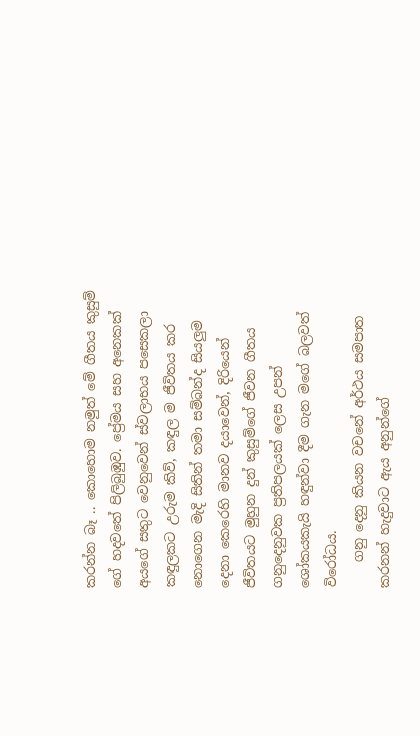කරන්න බෑ .. කොහොම නමුත් මේ ගීතය කුසුම් ගේ හදවතේ පිලිබුඹුව. ප්‍රේමය සහ අනෙකක් අයගේ සතුට වෙනුවෙන් ස්වලාභය පසෙකලා කඳුලකට උරුම කිව්, කඳුල ම ජීවිතය කර නොගෙන මැදි සිතින් තමා සම්බන්ද සියලුම දෙනා කෙරෙහි මානව දයාවෙන්, දිරියෙන් ජීවිතයට මුහුන දුන් කුසුම්ගේ ජීවන ගීතය ගනුදෙනුවක ප්‍රතිපලයක් ලෙස උපන් ශෝකයකැයි හඳුන්වා දීම ගැන මගේ බලවත් විරෝධය.
    ගනු දෙනු කියන වචනේ අර්ථය සමපාත කරනන් හැදුවාට ඇය අනුන්ගේ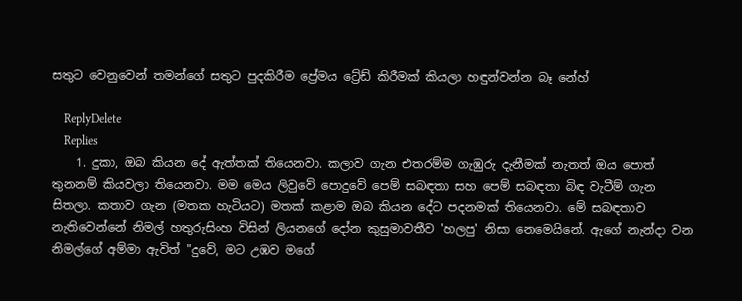සතුට වෙනුවෙන් තමන්ගේ සතුට පුදකිරීම ප්‍රේමය ට්‍රේඩ් කිරීමක් කියලා හඳුන්වන්න බෑ නේහ්

    ReplyDelete
    Replies
    1. දුකා, ඔබ කියන දේ ඇත්තක් තියෙනවා. කලාව ගැන එතරම්ම ගැඹුරු දැනීමක් නැතත් ඔය පොත් තුනනම් කියවලා තියෙනවා. මම මෙය ලිවුවේ පොදුවේ පෙම් සබඳතා සහ පෙම් සබඳතා බිඳ වැටීම් ගැන සිතලා. කතාව ගැන (මතක හැටියට) මතක් කළාම ඔබ කියන දේට පදනමක් තියෙනවා. මේ සබඳතාව නැතිවෙන්නේ නිමල් හතුරුසිංහ විසින් ලියනගේ දෝන කුසුමාවතීව 'හලපු' නිසා නෙමෙයිනේ. ඇගේ නැන්දා වන නිමල්ගේ අම්මා ඇවිත් "දුවේ, මට උඹව මගේ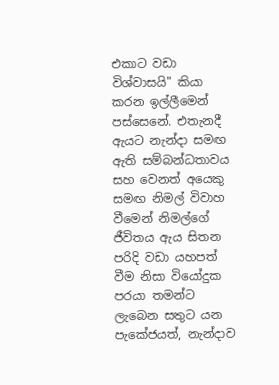එකාට වඩා විශ්වාසයි" කියා කරන ඉල්ලීමෙන් පස්සෙනේ. එතැනදී ඇයට නැන්දා සමඟ ඇති සම්බන්ධතාවය සහ වෙනත් අයෙකු සමඟ නිමල් විවාහ වීමෙන් නිමල්ගේ ජීවිතය ඇය සිතන පරිදි වඩා යහපත් වීම නිසා වියෝදුක පරයා තමන්ට ලැබෙන සතුට යන පැකේජයත්, නැන්දාව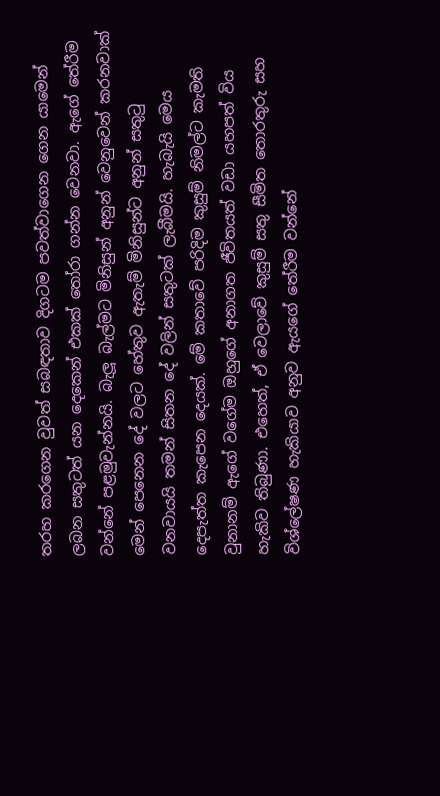තරහ කරගෙන වුවත් සබඳතාව දිගටම පවත්වාගෙන ගෙන යාමෙන් ලබන සතුටත් යන දෙකෙන් එකක් තෝරා ගන්න වෙනවා. ඇගේ තේරීම වන්නේ පළමුවැන්නයි. බැලූ බැල්මට මිනිසුන් අනුන් වෙනුවෙන් කරනවාක් මෙන් පෙනෙන දේ වලට හේතුව ඇතැම් මිනිසුන්ට අනුන් සතුටු වනවායයි තමන් සිතන දේ වලින් සතුටක් ලැබීමයි. හැබැයි මෙය දෙපැත්ත කැපෙන දෙයක්. මේ කතාවේ පරිදිම කුසුම් නිමල්ට කැමති වුනානම් ඇගේ වගේම ඔහුගේ අනාගත ජීවිතයත් වඩා යහපත් විය හැකිව තිබුණා. එහෙත්, ඒ වෙලාවේ කුසුම් සතු සීමිත තොරතුරු සහ විශ්ලේෂණ හැකියාව අනුව ඇයගේ තේරීම වන්නේ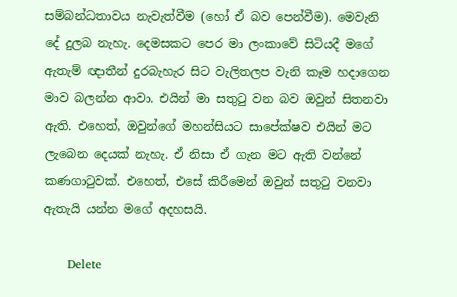සම්බන්ධතාවය නැවැත්වීම (හෝ ඒ බව පෙන්වීම). මෙවැනි දේ දුලබ නැහැ. දෙමසකට පෙර මා ලංකාවේ සිටියදී මගේ ඇතැම් ඥාතීන් දුරබැහැර සිට වැලිතලප වැනි කෑම හදාගෙන මාව බලන්න ආවා. එයින් මා සතුටු වන බව ඔවුන් සිතනවා ඇති. එහෙත්, ඔවුන්ගේ මහන්සියට සාපේක්ෂව එයින් මට ලැබෙන දෙයක් නැහැ. ඒ නිසා ඒ ගැන මට ඇති වන්නේ කණගාටුවක්. එහෙත්, එසේ කිරීමෙන් ඔවුන් සතුටු වනවා ඇතැයි යන්න මගේ අදහසයි.

      Delete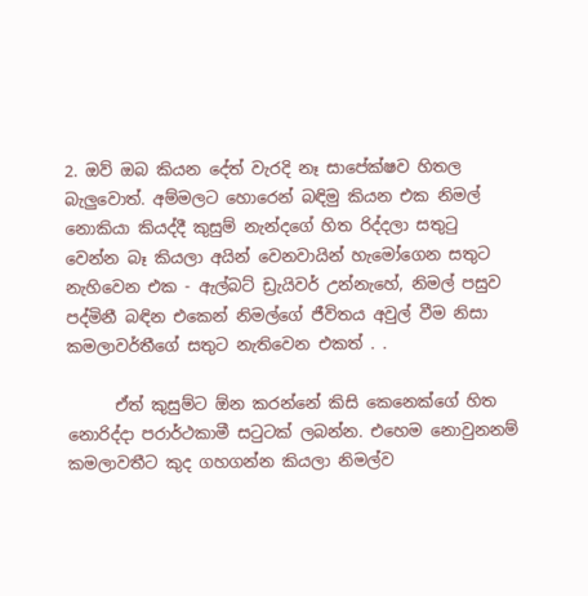2. ඔව් ඔබ කියන දේත් වැරදි නෑ සාපේක්ෂව හිතල බැලුවොත්. අම්මලට හොරෙන් බඳිමු කියන එක නිමල් නොකියා කියද්දී කුසුම් නැන්දගේ හිත රිද්දලා සතුටු වෙන්න බෑ කියලා අයින් වෙනවායින් හැමෝගෙන සතුට නැහිවෙන එක - ඇල්බට් ඩ්‍රැයිවර් උන්නැහේ, නිමල් පසුව පද්මිනී බඳින එකෙන් නිමල්ගේ ජීවිතය අවුල් වීම නිසා කමලාවර්තීගේ සතුට නැතිවෙන එකත් . .

      ඒත් කුසුම්ට ඕන කරන්නේ කිසි කෙනෙක්ගේ හිත නොරිද්දා පරාර්ථකාමී සටුටක් ලබන්න. එහෙම නොවුනනම් කමලාවතීට කුද ගහගන්න කියලා නිමල්ව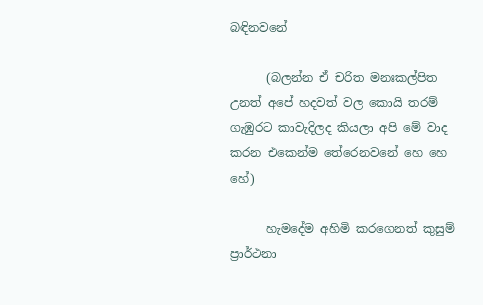බඳිනවනේ

      (බලන්න ඒ චරිත මනඃකල්පිත උනත් අපේ හදවත් වල කොයි තරම් ගැඹුරට කාවැදිලද කියලා අපි මේ වාද කරන එකෙන්ම තේරෙනවනේ හෙ හෙ හේ)

      හැමදේම අහිමි කරගෙනත් කුසුම් ප්‍රාර්ථනා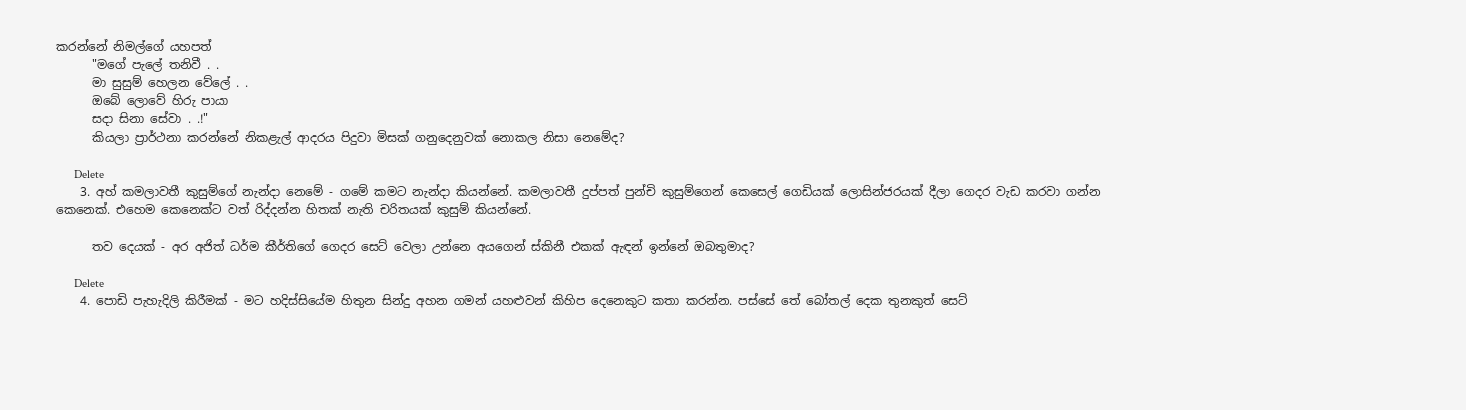කරන්නේ නිමල්ගේ යහපත්
      "මගේ පැලේ තනිවී . .
      මා සුසුම් හෙලන වේලේ . .
      ඔබේ ලොවේ හිරු පායා
      සදා සිනා සේවා . .!"
      කියලා ප්‍රාර්ථනා කරන්නේ නිකළැල් ආදරය පිදුවා මිසක් ගනුදෙනුවක් නොකල නිසා නෙමේද?

      Delete
    3. අහ් කමලාවතී කුසුම්ගේ නැන්දා නෙමේ - ගමේ කමට නැන්දා කියන්නේ. කමලාවතී දුප්පත් පුන්චි කුසුම්ගෙන් කෙසෙල් ගෙඩියක් ලොසින්ජරයක් දීලා ගෙදර වැඩ කරවා ගන්න කෙනෙක්. එහෙම කෙනෙක්ට වත් රිද්දන්න හිතක් නැති චරිතයක් කුසුම් කියන්නේ.

      තව දෙයක් - අර අජිත් ධර්ම කීර්තිගේ ගෙදර සෙට් වෙලා උන්නෙ අයගෙන් ස්කිනී එකක් ඇඳන් ඉන්නේ ඔබතුමාද?

      Delete
    4. පොඩි පැහැදිලි කිරීමක් - මට හදිස්සියේම හිතුන සින්දු අහන ගමන් යහළුවන් කිහිප දෙනෙකුට කතා කරන්න. පස්සේ තේ බෝතල් දෙක තුනකුත් සෙට්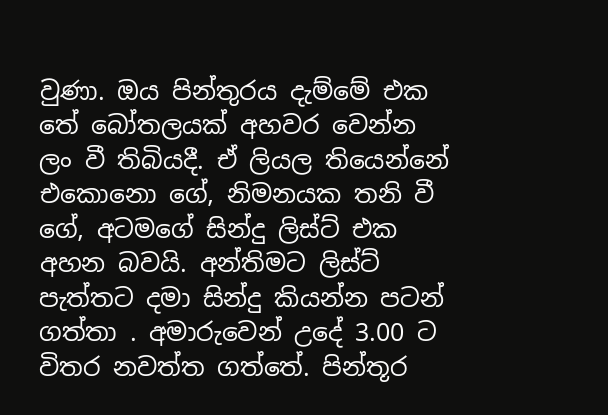වුණා. ඔය පින්තුරය දැම්මේ එක තේ බෝතලයක් අහවර වෙන්න ලං වී තිබියදී. ඒ ලියල තියෙන්නේ එකොනො ගේ, නිමනයක තනි වී ගේ, අටමගේ සින්දු ලිස්ට් එක අහන බවයි. අන්තිමට ලිස්ට් පැත්තට දමා සින්දු කියන්න පටන් ගත්තා . අමාරුවෙන් උදේ 3.00 ට විතර නවත්ත ගත්තේ. පින්තූර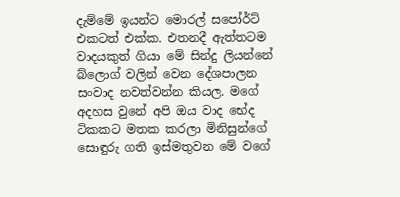දැම්මේ ඉයන්ට මොරල් සපෝර්ට් එකටත් එක්ක. එතනදී ඇත්තටම වාදයකුත් ගියා මේ සින්දු ලියන්නේ බ්ලොග් වලින් වෙන දේශපාලන සංවාද නවත්වන්න කියල. මගේ අදහස වුනේ අපි ඔය වාද භේද ටිකකට මතක කරලා මිනිසුන්ගේ සොඳුරු ගති ඉස්මතුවන මේ වගේ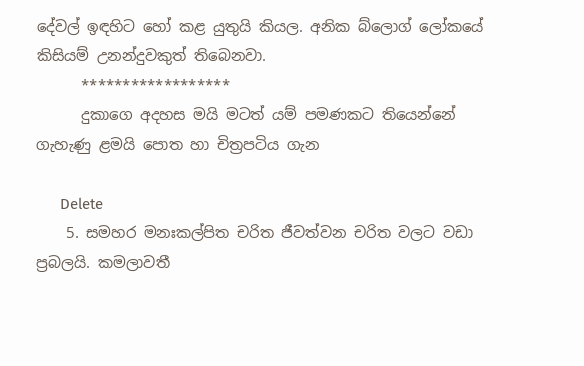දේවල් ඉඳහිට හෝ කළ යුතුයි කියල. අනික බ්ලොග් ලෝකයේ කිසියම් උනන්දුවකුත් තිබෙනවා.
      ******************
      දුකාගෙ අදහස මයි මටත් යම් පමණකට තියෙන්නේ ගැහැණු ළමයි පොත හා චිත්‍රපටිය ගැන

      Delete
    5. සමහර මනඃකල්පිත චරිත ජීවත්වන චරිත වලට වඩා ප්‍රබලයි. කමලාවතී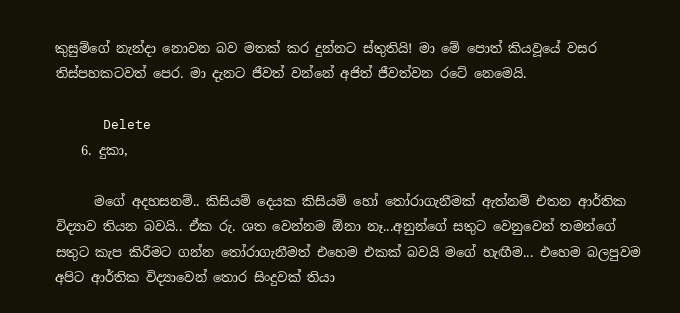කුසුම්ගේ නැන්දා නොවන බව මතක් කර දුන්නට ස්තුතියි! මා මේ පොත් කියවූයේ වසර තිස්පහකටවත් පෙර. මා දැනට ජීවත් වන්නේ අජිත් ජීවත්වන රටේ නෙමෙයි.

      Delete
    6. දුකා,

      මගේ අදහසනම්.. කිසියම් දෙයක කිසියම් හෝ ‍තෝරාගැනීමක් ඇත්නම් එතන ආර්තික විද්‍යාව තියන බවයි.. ඒක රු. ශත වෙන්නම ඕනා නෑ...අනුන්ගේ සතුට වෙනුවෙන් තමන්ගේ සතුට කැප කිරීමට ගන්න ‍තෝරාගැනීමත් එහෙම එකක් බවයි මගේ හැඟීම... එහෙම බලපුවම අපිට ආර්තික විද්‍යාවෙන් තොර සිංදුවක් තියා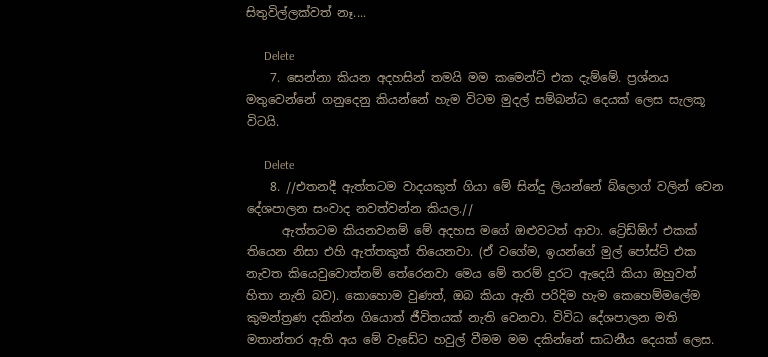සිතුවිල්ලක්වත් නෑ....

      Delete
    7. සෙන්නා කියන අදහසින් තමයි මම කමෙන්ට් එක දැම්මේ. ප්‍රශ්නය මතුවෙන්නේ ගනුදෙනු කියන්නේ හැම විටම මුදල් සම්බන්ධ දෙයක් ලෙස සැලකූ විටයි.

      Delete
    8. //එතනදී ඇත්තටම වාදයකුත් ගියා මේ සින්දු ලියන්නේ බ්ලොග් වලින් වෙන දේශපාලන සංවාද නවත්වන්න කියල.//
      ඇත්තටම කියනවනම් මේ අදහස මගේ ඔළුවටත් ආවා. ට්‍රේඩ්ඕෆ් එකක් තියෙන නිසා එහි ඇත්තකුත් තියෙනවා. (ඒ වගේම, ඉයන්ගේ මුල් පෝස්ට් එක නැවත කියෙවුවොත්නම් තේරෙනවා මෙය මේ තරම් දුරට ඇදෙයි කියා ඔහුවත් හිතා නැති බව). කොහොම වුණත්, ඔබ කියා ඇති පරිදිම හැම කෙහෙම්මලේම කුමන්ත්‍රණ දකින්න ගියොත් ජීවිතයක් නැති වෙනවා. විවිධ දේශපාලන මති මතාන්තර ඇති අය මේ වැඩේට හවුල් වීමම මම දකින්නේ සාධනීය දෙයක් ලෙස.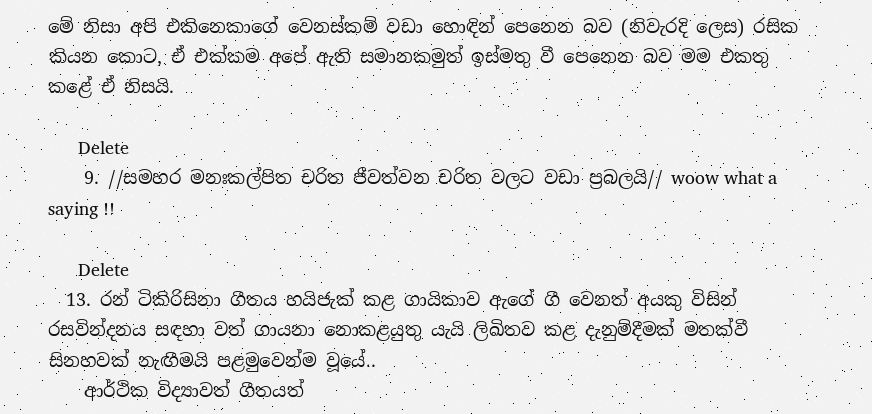මේ නිසා අපි එකිනෙකාගේ වෙනස්කම් වඩා හොඳින් පෙනෙන බව (නිවැරදි ලෙස) රසික කියන කොට, ඒ එක්කම අපේ ඇති සමානකමුත් ඉස්මතු වී පෙනෙන බව මම එකතු කළේ ඒ නිසයි.

      Delete
    9. //සමහර මනඃකල්පිත චරිත ජීවත්වන චරිත වලට වඩා ප්‍රබලයි// woow what a saying !!

      Delete
  13. රන් ටිකිරිසිනා ගීතය හයිජැක් කළ ගායිකාව ඇගේ ගී වෙනත් අයකු විසින් රසවින්දනය සඳහා වත් ගායනා නොකළයුතු යැයි ලිඛිතව කළ දැනුම්දීමක් මතක්වී සිනහවක් නැඟීමයි පළමුවෙන්ම වූයේ..
    ආර්ථික විද්‍යාවත් ගීතයත්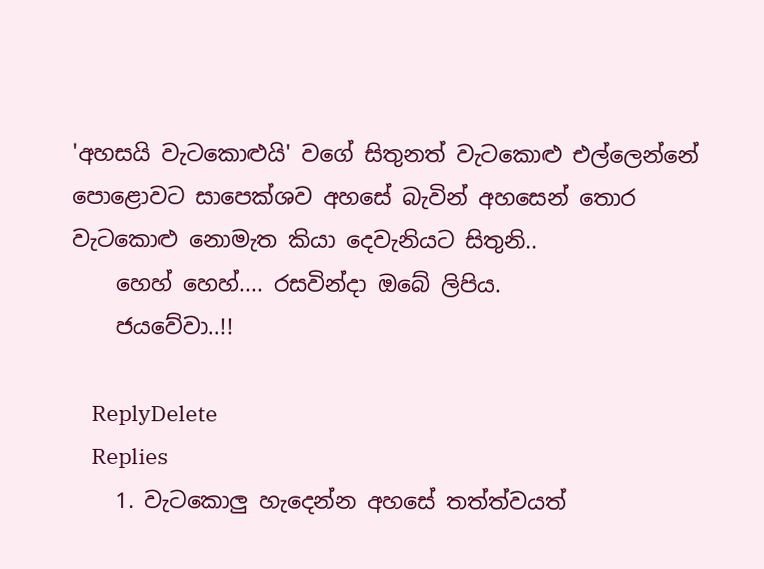'අහසයි වැටකොළුයි' වගේ සිතුනත් වැටකොළු එල්ලෙන්නේ පොළොවට සාපෙක්ශව අහසේ බැවින් අහසෙන් තොර වැටකොළු නොමැත කියා දෙවැනියට සිතුනි..
    හෙහ් හෙහ්.... රසවින්දා ඔබේ ලිපිය.
    ජයවේවා..!!

    ReplyDelete
    Replies
    1. වැටකොලු හැදෙන්න අහසේ තත්ත්වයත්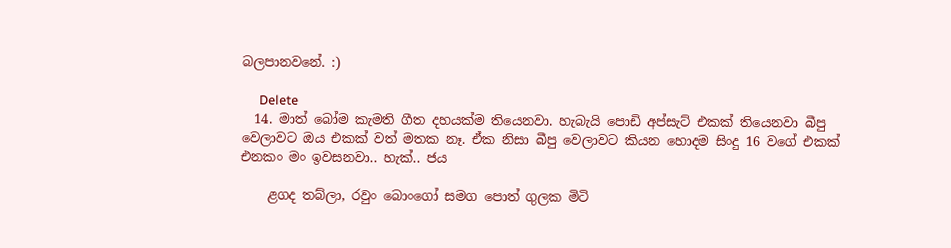බලපානවනේ. :)

      Delete
  14. මාත් බෝම කැමති ගීත දහයක්ම තියෙනවා. හැබැයි පොඩි අප්සැට් එකක් තියෙනවා බීපු වෙලාවට ඔය එකක් වත් මතක නෑ. ඒක නිසා බීපු වෙලාවට කියන හොදම සිංදු 16 වගේ එකක් එනකං මං ඉවසනවා.. හැක්.. ජය

    ළගද තබ්ලා, රවුං බොංගෝ සමග පොත් ගුලක මිටි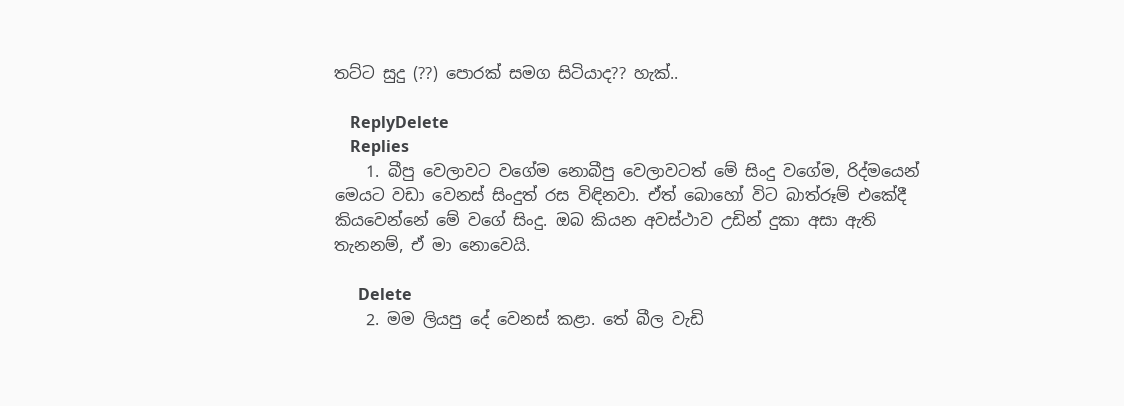තට්ට සුදු (??) පොරක් සමග සිටියාද?? හැක්..

    ReplyDelete
    Replies
    1. බීපු වෙලාවට වගේම නොබීපු වෙලාවටත් මේ සිංදු වගේම, රිද්මයෙන් මෙයට වඩා වෙනස් සිංදුත් රස විඳිනවා. ඒත් බොහෝ විට බාත්රූම් එකේදී කියවෙන්නේ මේ වගේ සිංදු. ඔබ කියන අවස්ථාව උඩින් දුකා අසා ඇති තැනනම්, ඒ මා නොවෙයි.

      Delete
    2. මම ලියපු දේ වෙනස් කළා. තේ බීල වැඩි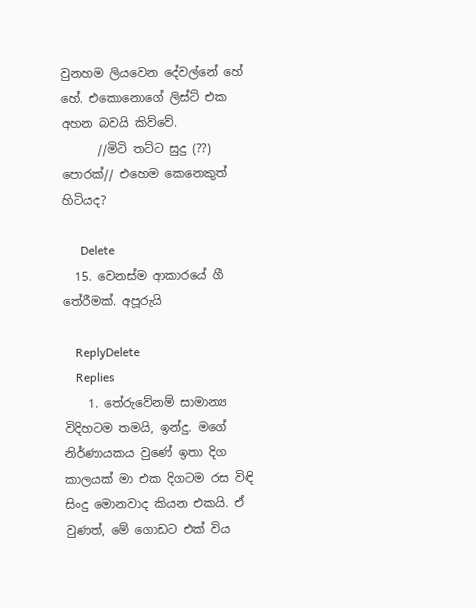වුනහම ලියවෙන දේවල්නේ හේ හේ. එකොනොගේ ලිස්ට් එක අහන බවයි කිව්වේ.
      //මිටි තට්ට සුදු (??) පොරක්// එහෙම කෙනෙකුත් හිටියද?

      Delete
  15. වෙනස්ම ආකාරයේ ගී තේරීමක්. අපූරුයි

    ReplyDelete
    Replies
    1. තේරුවේනම් සාමාන්‍ය විදිහටම තමයි, ඉන්දු. මගේ නිර්ණායකය වුණේ ඉතා දිග කාලයක් මා එක දිගටම රස විඳි සිංදු මොනවාද කියන එකයි. ඒ වුණත්, මේ ගොඩට එක් විය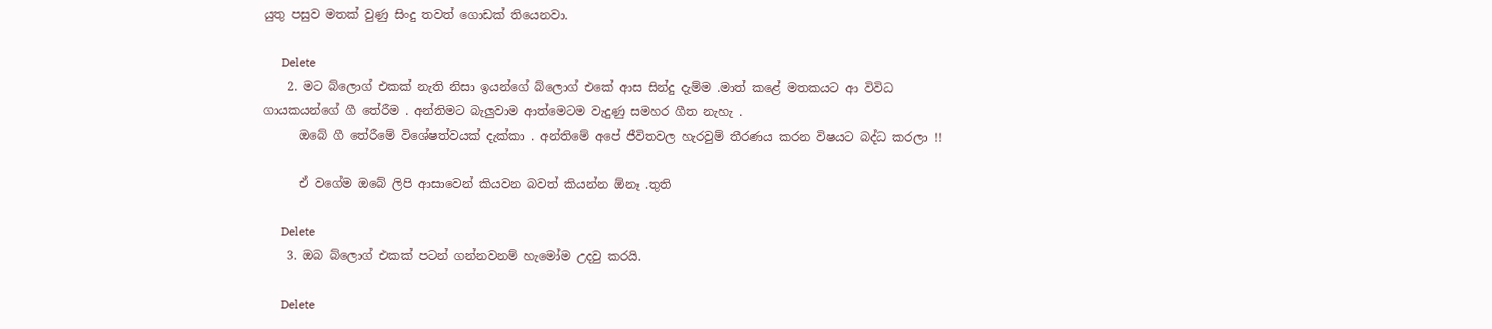යුතු පසුව මතක් වුණු සිංදු තවත් ගොඩක් තියෙනවා.

      Delete
    2. මට බ්ලොග් එකක් නැති නිසා ඉයන්ගේ බ්ලොග් එකේ ආස සින්දු දැම්ම .මාත් කළේ මතකයට ආ විවිධ ගායකයන්ගේ ගී තේරීම . අන්තිමට බැලුවාම ආත්මෙටම වැදුණු සමහර ගීත නැහැ .
      ඔබේ ගී තේරීමේ විශේෂත්වයක් දැක්කා . අන්තිමේ අපේ ජීවිතවල හැරවුම් තීරණය කරන විෂයට බද්ධ කරලා !!

      ඒ වගේම ඔබේ ලිපි ආසාවෙන් කියවන බවත් කියන්න ඕනෑ .තුති

      Delete
    3. ඔබ බ්ලොග් එකක් පටන් ගන්නවනම් හැමෝම උදවු කරයි.

      Delete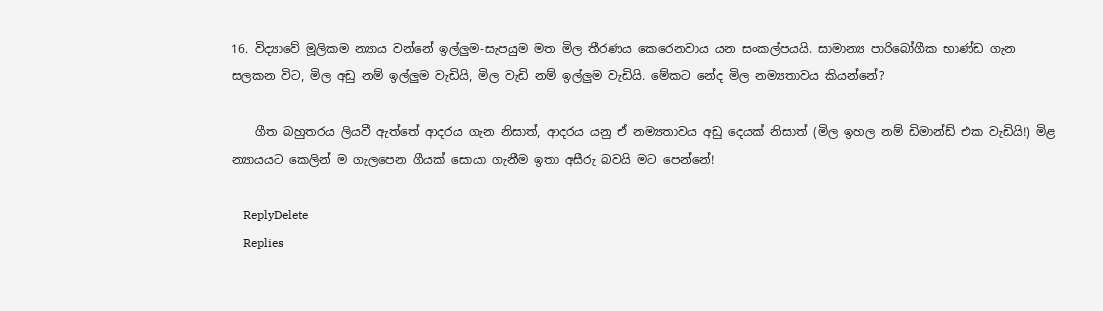16. විද්‍යාවේ මූලිකම න්‍යාය වන්නේ ඉල්ලුම-සැපයුම මත මිල තීරණය කෙරෙනවාය යන සංකල්පයයි. සාමාන්‍ය පාරිබෝගීක භාණ්ඩ ගැන සලකන විට, මිල අඩු නම් ඉල්ලුම වැඩියි, මිල වැඩි නම් ඉල්ලුම වැඩියි. මේකට නේද මිල නම්‍යතාවය කියන්නේ?

    ගීත බහුතරය ලියවී ඇත්තේ ආදරය ගැන නිසාත්, ආදරය යනු ඒ නම්‍යතාවය අඩු දෙයක් නිසාත් (මිල ඉහල නම් ඩිමාන්ඩ් එක වැඩියි!) මිළ න්‍යායයට කෙලින් ම ගැලපෙන ගීයක් සොයා ගැනීම ඉතා අසීරු බවයි මට පෙන්නේ!

    ReplyDelete
    Replies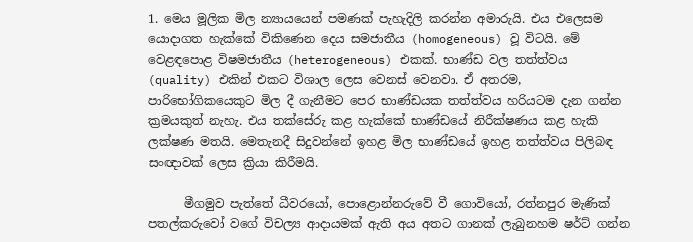1. මෙය මූලික මිල න්‍යායයෙන් පමණක් පැහැදිලි කරන්න අමාරුයි. එය එලෙසම යොදාගත හැක්කේ විකිණෙන දෙය සමජාතීය (homogeneous) වූ විටයි. මේ වෙළඳපොළ විෂමජාතීය (heterogeneous) එකක්. භාණ්ඩ වල තත්ත්වය (quality) එකින් එකට විශාල ලෙස වෙනස් වෙනවා. ඒ අතරම, පාරිභෝගිකයෙකුට මිල දී ගැනීමට පෙර භාණ්ඩයක තත්ත්වය හරියටම දැන ගන්න ක්‍රමයකුත් නැහැ. එය තක්සේරු කළ හැක්කේ භාණ්ඩයේ නිරීක්ෂණය කළ හැකි ලක්ෂණ මතයි. මෙතැනදී සිදුවන්නේ ඉහළ මිල භාණ්ඩයේ ඉහළ තත්ත්වය පිලිබඳ සංඥාවක් ලෙස ක්‍රියා කිරීමයි.

      මීගමුව පැත්තේ ධීවරයෝ, පොළොන්නරුවේ වී ගොවියෝ, රත්නපුර මැණික් පතල්කරුවෝ වගේ විචල්‍ය ආදායමක් ඇති අය අතට ගානක් ලැබුනහම ෂර්ට් ගන්න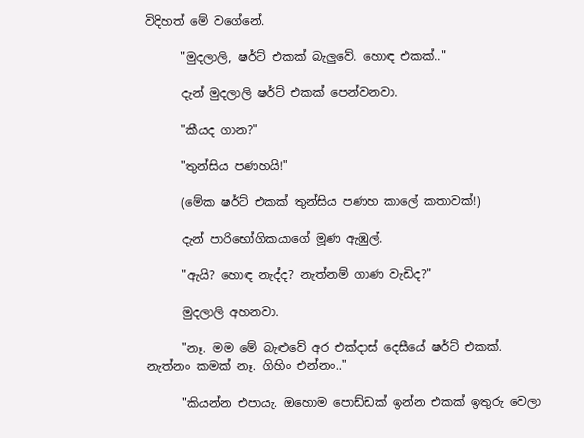විදිහත් මේ වගේනේ.

      "මුදලාලි, ෂර්ට් එකක් බැලුවේ. හොඳ එකක්.."

      දැන් මුදලාලි ෂර්ට් එකක් පෙන්වනවා.

      "කීයද ගාන?"

      "තුන්සිය පණහයි!"

      (මේක ෂර්ට් එකක් තුන්සිය පණහ කාලේ කතාවක්!)

      දැන් පාරිභෝගිකයාගේ මූණ ඇඹුල්.

      "ඇයි? හොඳ නැද්ද? නැත්නම් ගාණ වැඩිද?"

      මුදලාලි අහනවා.

      "නෑ. මම මේ බැළුවේ අර එක්දාස් දෙසීයේ ෂර්ට් එකක්. නැත්නං කමක් නෑ. ගිහිං එන්නං.."

      "කියන්න එපායැ. ඔහොම පොඩ්ඩක් ඉන්න එකක් ඉතුරු වෙලා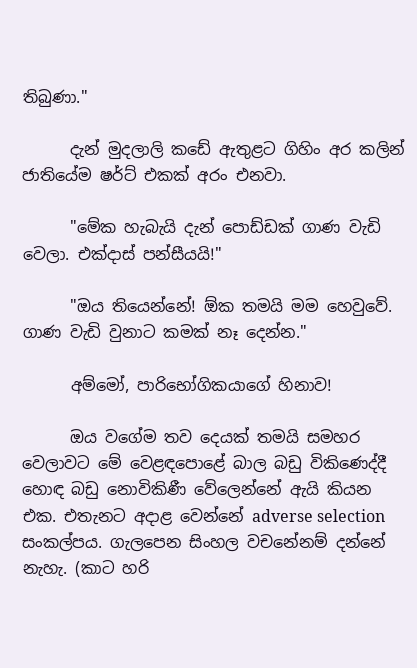තිබුණා."

      දැන් මුදලාලි කඩේ ඇතුළට ගිහිං අර කලින් ජාතියේම ෂර්ට් එකක් අරං එනවා.

      "මේක හැබැයි දැන් පොඩ්ඩක් ගාණ වැඩි වෙලා. එක්දාස් පන්සීයයි!"

      "ඔය තියෙන්නේ! ඕක තමයි මම හෙවුවේ. ගාණ වැඩි වුනාට කමක් නෑ දෙන්න."

      අම්මෝ, පාරිභෝගිකයාගේ හිනාව!

      ඔය වගේම තව දෙයක් තමයි සමහර වෙලාවට මේ වෙළඳපොළේ බාල බඩු විකිණෙද්දී හොඳ බඩු නොවිකිණී වේලෙන්නේ ඇයි කියන එක. එතැනට අදාළ වෙන්නේ adverse selection සංකල්පය. ගැලපෙන සිංහල වචනේනම් දන්නේ නැහැ. (කාට හරි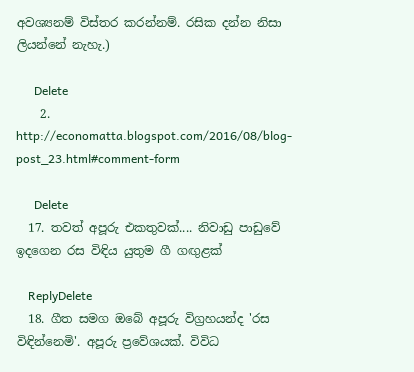අවශ්‍යනම් විස්තර කරන්නම්. රසික දන්න නිසා ලියන්නේ නැහැ.)

      Delete
    2. http://economatta.blogspot.com/2016/08/blog-post_23.html#comment-form

      Delete
  17. තවත් අපූරු එකතුවක්.... නිවාඩු පාඩුවේ ඉදගෙන රස විඳිය යුතුම ගී ගඟුළක්

    ReplyDelete
  18. ගීත සමග ඔබේ අපූරු විග්‍රහයන්ද 'රස විඳින්නෙමි'. අපූරු ප්‍රවේශයක්. විවිධ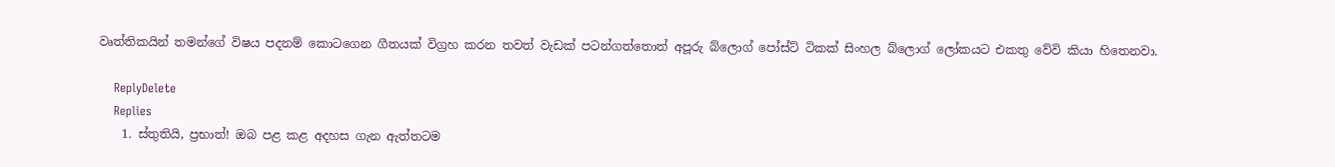වෘත්තිකයින් තමන්ගේ විෂය ප‍දනම් කොටගෙන ගීතයක් විග්‍රහ කරන තවත් වැඩක් පටන්ගත්තොත් අපූරු බ්ලොග් පෝස්ට් ටිකක් සිංහල බ්ලොග් ලෝකයට එකතු වේවි කියා හිතෙනවා.

    ReplyDelete
    Replies
    1. ස්තුතියි, ප්‍රභාත්! ඔබ පළ කළ අදහස ගැන ඇත්තටම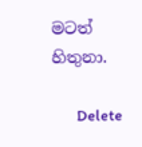මටත් හිතුනා.

      Delete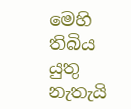මෙහි තිබිය යුතු නැතැයි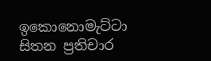ඉකොනොමැට්ටා සිතන ප්‍රතිචාර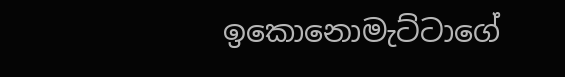ඉකොනොමැට්ටාගේ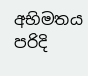අභිමතය පරිදි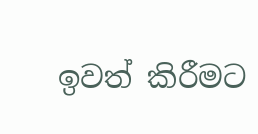ඉවත් කිරීමට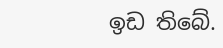ඉඩ තිබේ.